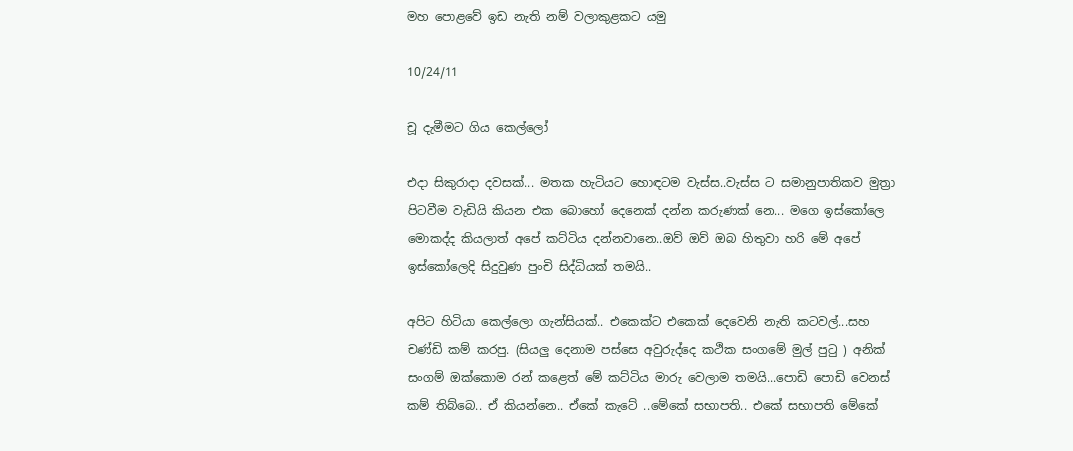මහ පොළවේ ඉඩ නැති නම් වලාකුළකට යමු

10/24/11

චූ දැමීමට ගිය කෙල්ලෝ

එදා සිකුරාදා දවසක්... මතක හැටියට හොඳටම වැස්ස..වැස්ස ට සමානුපාතිකව මුත්‍රා පිටවීම වැඩියි කියන එක බොහෝ දෙනෙක් දන්න කරුණක් නෙ... මගෙ ඉස්කෝලෙ මොකද්ද කියලාත් අපේ කට්ටිය දන්නවානෙ..ඔව් ඔව් ඔබ හිතුවා හරි මේ අපේ ඉස්කෝලෙදි සිදුවුණ පුංචි සිද්ධියක් තමයි..

අපිට හිටියා කෙල්ලො ගැන්සියක්.. එකෙක්ට එකෙක් දෙවෙනි නැති කටවල්...සහ චණ්ඩි කම් කරපු. (සියලු දෙනාම පස්සෙ අවුරුද්දෙ කථික සංගමේ මුල් පුටු ) අනික් සංගම් ඔක්කොම රන් කළෙත් මේ කට්ටිය මාරු වෙලාම තමයි...පොඩි පොඩි වෙනස් කම් තිබ්බෙ.. ඒ කියන්නෙ.. ඒකේ කැටේ ..මේකේ සභාපති.. එකේ සභාපති මේකේ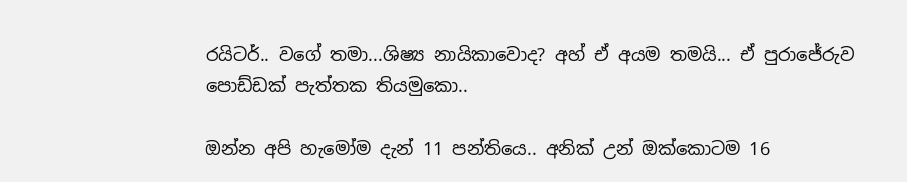රයිටර්.. වගේ තමා...ශිෂ්‍ය නායිකාවොද? අහ් ඒ අයම තමයි... ඒ පුරාජේරුව පොඩ්ඩක් පැත්තක තියමුකො..

ඔන්න අපි හැමෝම දැන් 11 පන්තියෙ.. අනික් උන් ඔක්කොටම 16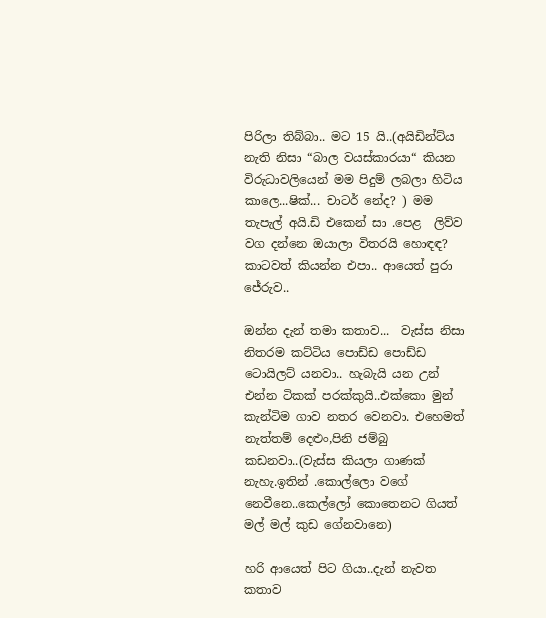පිරිලා තිබ්බා.. මට 15 යි..(අයිඩින්ට්ය නැති නිසා “බාල වයස්කාරයා“ කියන විරුධාවලියෙන් මම පිදුම් ලබලා හිටිය කාලෙ...ෂික්... චාටර් නේද? ) මම තැපැල් අයි.ඩි එකෙන් සා .පෙළ  ලිව්ව වග දන්නෙ ඔයාලා විතරයි හොඳඳ? කාටවත් කියන්න එපා.. ආයෙත් පුරා ජේරුව..

ඔන්න දැන් තමා කතාව...  වැස්ස නිසා නිතරම කට්ටිය පොඩ්ඩ පොඩ්ඩ  ටොයිලට් යනවා.. හැබැයි යන උන් එන්න ටිකක් පරක්කුයි..එක්කො මුන් කැන්ටිම ගාව නතර වෙනවා. එහෙමත් නැත්තම් දෙළුං,පිනි ජම්බු කඩනවා..(වැස්ස කියලා ගාණක් නැහැ.ඉතින් .කොල්ලො වගේ නෙවීනෙ..කෙල්ලෝ කොතෙනට ගියත්  මල් මල් කුඩ ගේනවානෙ)

හරි ආයෙත් පිට ගියා..දැන් නැවත කතාව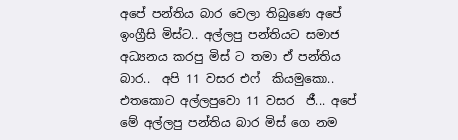අපේ පන්තිය බාර වෙලා තිබුණෙ අපේ ඉංග්‍රීසි මිස්ට.. අල්ලපු පන්තියට සමාජ අධ්‍යනය කරපු මිස් ට තමා ඒ පන්තිය බාර..  අපි 11 වසර එෆ්  කියමුකො.. එතකොට අල්ලපුවො 11 වසර  ජී... අපේ මේ අල්ලපු පන්තිය බාර මිස් ගෙ නම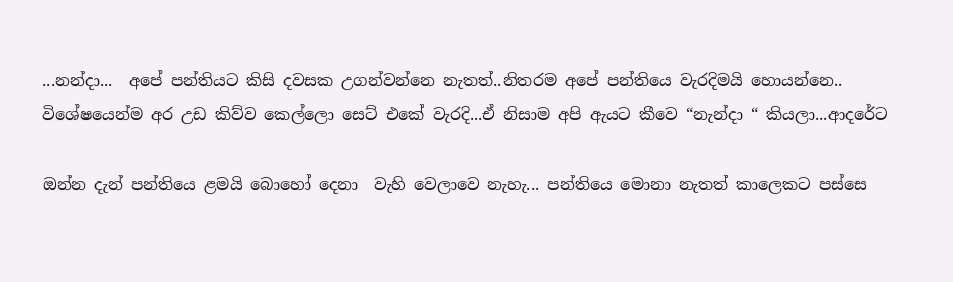...නන්දා...  අපේ පන්තියට කිසි දවසක උගන්වන්නෙ නැතත්..නිතරම අපේ පන්තියෙ වැරදිමයි හොයන්නෙ.. විශේෂයෙන්ම අර උඩ කිව්ව කෙල්ලො සෙට් එකේ වැරදි...ඒ නිසාම අපි ඇයට කීවෙ “නැන්දා “ කියලා...ආදරේට

ඔන්න දැන් පන්තියෙ ළමයි බොහෝ දෙනා  වැහි වෙලාවෙ නැහැ... පන්තියෙ මොනා නැතත් කාලෙකට පස්සෙ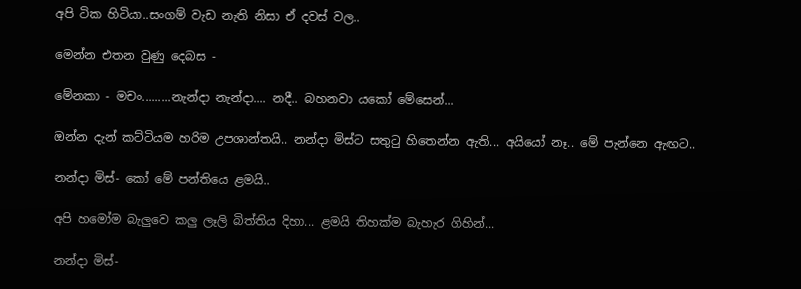අපි ටික හිටියා..සංගම් වැඩ නැති නිසා ඒ දවස් වල..

මෙන්න එතන වුණු දෙබස -

මේනකා - මචං.........නැන්දා නැන්දා.... නදී.. බහනවා යකෝ මේසෙන්...

ඔන්න දැන් කට්ටියම හරිම උපශාන්තයි.. නන්දා මිස්ට සතුටු හිතෙන්න ඇති... අයියෝ නෑ.. මේ පැන්නෙ ඇඟට..

නන්දා මිස්- කෝ මේ පන්තියෙ ළමයි..

අපි හමෝම බැලුවෙ කලු ලෑලි බිත්තිය දිහා... ළමයි තිහක්ම බැහැර ගිහින්...

නන්දා මිස්-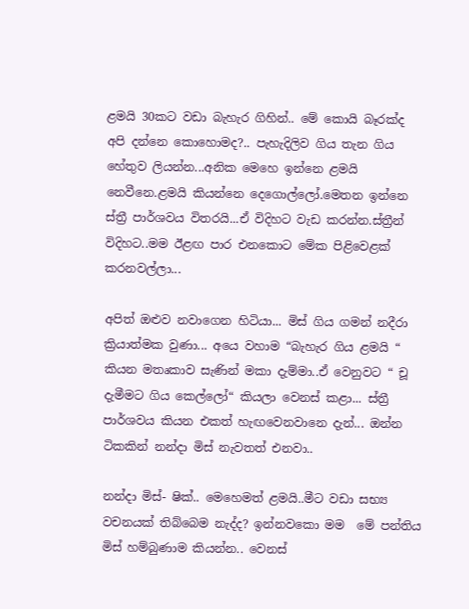ළමයි 30කට වඩා බැහැර ගිහින්.. මේ කොයි බෑරක්ද අපි දන්නෙ කොහොමද?.. පැහැදිලිව ගිය තැන ගිය හේතුව ලියන්න...අනික මෙහෙ ඉන්නෙ ළමයි නෙවීනෙ.ළමයි කියන්නෙ දෙගොල්ලෝ.මෙතන ඉන්නෙ ස්ත්‍රී පාර්ශවය විතරයි...ඒ විදිහට වැඩ කරන්න.ස්ත්‍රීන් විදිහට..මම ඊළඟ පාර එනකොට මේක පිළිවෙළක් කරනවල්ලා...

අපිත් ඔළුව නවාගෙන හිටියා... මිස් ගිය ගමන් නදීරා ක්‍රියාත්මක වුණා... අයෙ වහාම “බැහැර ගිය ළමයි “ කියන මතෘකාව සැණින් මකා දැම්මා..ඒ වෙනුවට “ චූ දැමීමට ගිය කෙල්ලෝ“ කියලා වෙනස් කළා... ස්ත්‍රී පාර්ශවය කියන එකත් හැඟවෙනවානෙ දැන්... ඔන්න ටිකකින් නන්දා මිස් නැවතත් එනවා..

නන්දා මිස්- ෂික්.. මෙහෙමත් ළමයි..මීට වඩා සභ්‍ය වචනයක් තිබ්බෙම නැද්ද? ඉන්නවකො මම  මේ පන්තිය මිස් හම්බුණාම කියන්න.. වෙනස්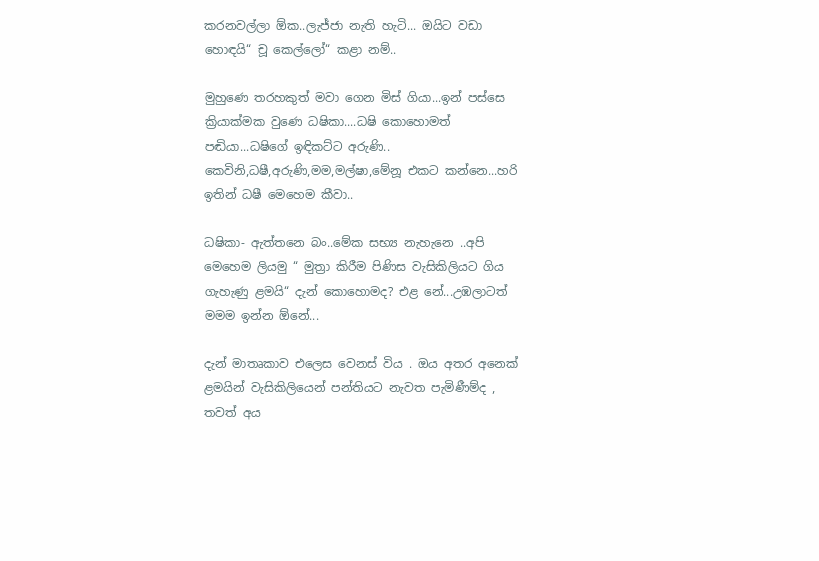කරනවල්ලා ඕක..ලැජ්ජා නැති හැටි... ඔයිට වඩා හොඳයි“ චූ කෙල්ලෝ“ කළා නම්..

මුහුණෙ තරහකුත් මවා ගෙන මිස් ගියා...ඉන් පස්සෙ ක්‍රියාක්මක වුණෙ ධෂිකා....ධෂි කොහොමත් පඬියා...ධෂිගේ ඉඳිකට්ට අරුණි.. කෙවිනි,ධෂී,අරුණි,මම,මල්ෂා,මේනූ එකට කන්නෙ...හරි ඉතින් ධෂී මෙහෙම කීවා..

ධෂිකා- ඇත්තනෙ බං..මේක සභ්‍ය නැහැනෙ ..අපි මෙහෙම ලියමු “ මුත්‍රා කිරීම පිණිස වැසිකිලියට ගිය ගැහැණු ළමයි“ දැන් කොහොමද? එළ නේ...උඹලාටත් මමම ඉන්න ඕනේ...

දැන් මාතෘකාව එලෙස වෙනස් විය . ඔය අතර අනෙක් ළමයින් වැසිකිලියෙන් පන්තියට නැවත පැමිණීම්ද , තවත් අය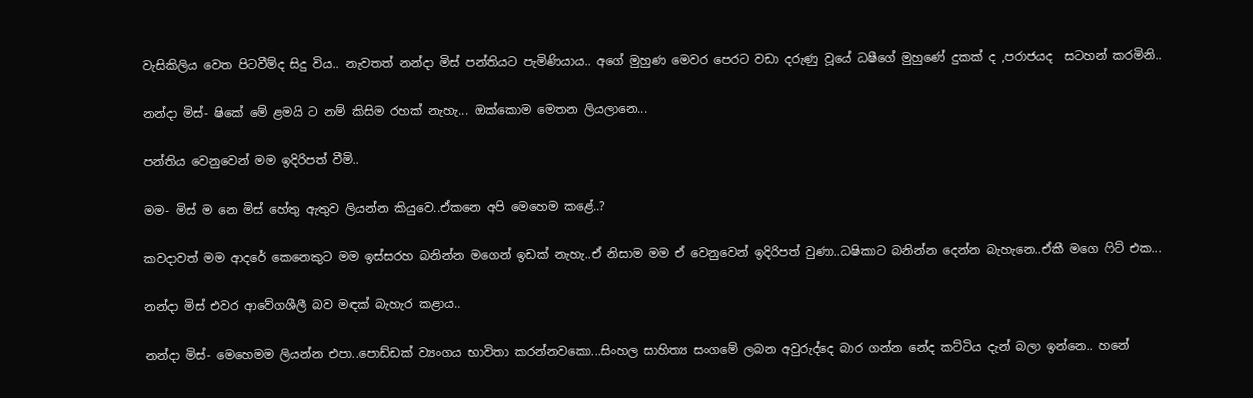වැසිකිලිය වෙත පිටවීම්ද සිදු විය.. නැවතත් නන්දා මිස් පන්තියට පැමිණියාය.. අගේ මුහුණ මෙවර පෙරට වඩා දරුණු වූයේ ධෂීගේ මුහුණේ දුකක් ද ,පරාජයද  සටහන් කරමිනි..

නන්දා මිස්- ෂිකේ මේ ළමයි ට නම් කිසිම රහක් නැහැ... ඔක්කොම මෙතන ලියලානෙ...

පන්තිය වෙනුවෙන් මම ඉදිරිපත් වීමි..

මම- මිස් ම නෙ මිස් හේතු ඇතුව ලියන්න කියුවෙ..ඒකනෙ අපි මෙහෙම කළේ..?

කවදාවත් මම ආදරේ කෙනෙකුට මම ඉස්සරහ බනින්න මගෙන් ඉඩක් නැහැ..ඒ නිසාම මම ඒ වෙනුවෙන් ඉදිරිපත් වුණා..ධෂිකාට බනින්න දෙන්න බැහැනෙ..ඒකී මගෙ ෆිට් එක...

නන්දා මිස් එවර ආවේගශීලී බව මඳක් බැහැර කළාය..

නන්දා මිස්- මෙහෙමම ලියන්න එපා..පොඩ්ඩක් ව්‍යංගය භාවිතා කරන්නවකො...සිංහල සාහිත්‍ය සංගමේ ලබන අවුරුද්දෙ බාර ගන්න නේද කට්ටිය දැන් බලා ඉන්නෙ.. හනේ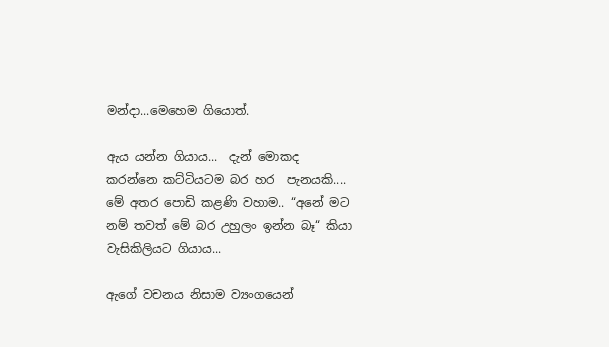මන්දා...මෙහෙම ගියොත්.

ඇය යන්න ගියාය...  දැන් මොකද කරන්නෙ කට්ටියටම බර හර  පැනයකි....
මේ අතර පොඩි කළණි වහාම.. “අනේ මට නම් තවත් මේ බර උහුලං ඉන්න බෑ“ කියා වැසිකිලියට ගියාය...

ඇගේ වචනය නිසාම ව්‍යංගයෙන්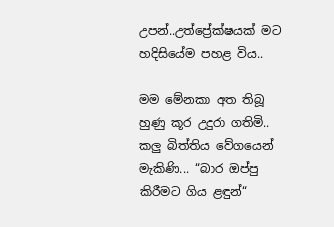උපන්..උත්ප්‍රේක්ෂයක් මට හදිසියේම පහළ විය..

මම මේනකා අත තිබූ හුණු කූර උදුරා ගතිමි.. කලු බිත්තිය වේගයෙන් මැකිණි... “බාර ඔප්පු කිරීමට ගිය ළඳුන්“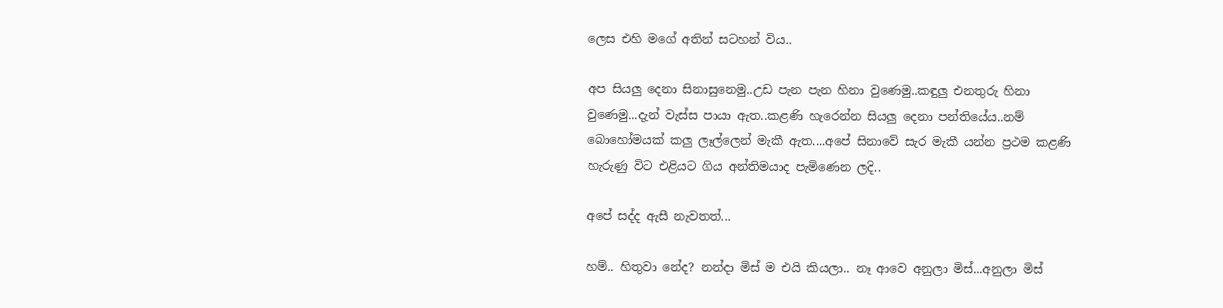ලෙස එහි මගේ අතින් සටහන් විය..

අප සියලු දෙනා සිනාසුනෙමු..උඩ පැන පැන හිනා වුණෙමු..කඳුලු එනතුරු හිනා වුණෙමු...දැන් වැස්ස පායා ඇත..කළණි හැරෙන්න සියලු දෙනා පන්තියේය..නම් බොහෝමයක් කලු ලෑල්ලෙන් මැකී ඇත....අපේ සිනාවේ සැර මැකී යන්න ප්‍රථම කළණි හැරුණු විට එළියට ගිය අන්තිමයාද පැමිණෙන ලදි..

අපේ සද්ද ඇසී නැවතත්...

හම්.. හිතුවා නේද? නන්දා මිස් ම එයි කියලා.. නෑ ආවෙ අනුලා මිස්...අනුලා මිස්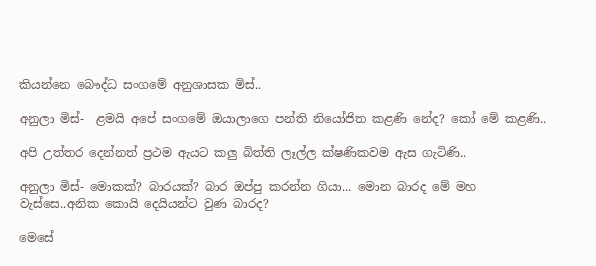කියන්නෙ බෞද්ධ සංගමේ අනුශාසක මිස්..

අනුලා මිස්-  ළමයි අපේ සංගමේ ඔයාලාගෙ පන්ති නියෝජිත කළණි නේද? කෝ මේ කළණි..

අපි උත්තර දෙන්නත් ප්‍රථම ඇයට කලු බිත්ති ලෑල්ල ක්ෂණිකවම ඇස ගැටිණි..

අනුලා මිස්- මොකක්? බාරයක්? බාර ඔප්පු කරන්න ගියා... මොන බාරද මේ මහ වැස්සෙ..අනික කොයි දෙයියන්ට වුණ බාරද?

මෙසේ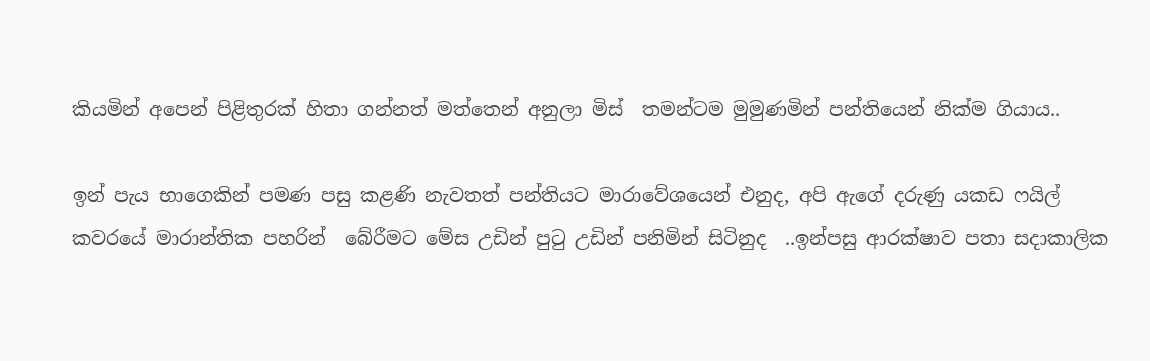කියමින් අපෙන් පිළිතුරක් හිතා ගන්නත් මත්තෙන් අනුලා මිස්  තමන්ටම මුමුණමින් පන්තියෙන් නික්ම ගියාය..

ඉන් පැය භාගෙකින් පමණ පසු කළණි නැවතත් පන්තියට මාරාවේශයෙන් එනුද, අපි ඇගේ දරුණු යකඩ ෆයිල් කවරයේ මාරාන්තික පහරින්  බේරීමට මේස උඩින් පුටු උඩින් පනිමින් සිටිනුද  ..ඉන්පසු ආරක්ෂාව පතා සදාකාලික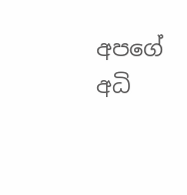අපගේ අධි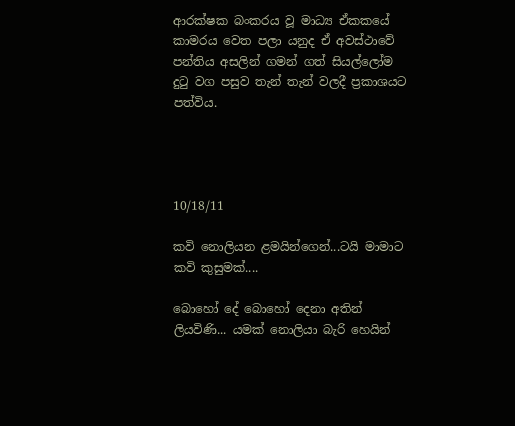ආරක්ෂක බංකරය වූ මාධ්‍ය ඒකකයේ කාමරය වෙත පලා යනුද ඒ අවස්ථාවේ පන්තිය අසලින් ගමන් ගත් සියල්ලෝම දුටු වග පසුව තැන් තැන් වලදී ප්‍රකාශයට පත්විය.




10/18/11

කවි නොලියන ළමයින්ගෙන්...ටයි මාමාට කවි කුසුමක්....

බොහෝ දේ බොහෝ දෙනා අතින් ලියවිණි... යමක් නොලියා බැරි හෙයින්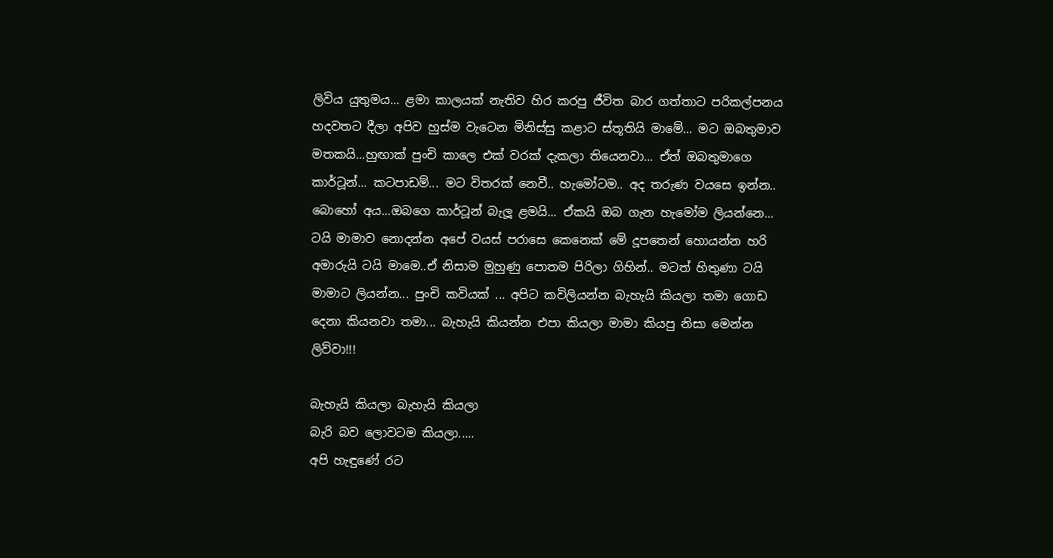ලිවිය යුතුමය... ළමා කාලයක් නැතිව හිර කරපු ජීවිත බාර ගත්තාට පරිකල්පනය හදවතට දීලා අපිව හුස්ම වැටෙන මිනිස්සු කළාට ස්තූතියි මාමේ... මට ඔබතුමාව මතකයි...හුඟාක් පුංචි කාලෙ එක් වරක් දැකලා තියෙනවා... ඒත් ඔබතුමාගෙ කාර්ටූන්... කටපාඩම්... මට විතරක් නෙවී.. හැමෝටම.. අද තරුණ වයසෙ ඉන්න.. බොහෝ අය...ඔබගෙ කාර්ටූන් බැලූ ළමයි... ඒකයි ඔබ ගැන හැමෝම ලියන්නෙ... ටයි මාමාව නොදන්න අපේ වයස් පරාසෙ කෙනෙක් මේ දූපතෙන් හොයන්න හරි අමාරුයි ටයි මාමෙ..ඒ නිසාම මුහුණු පොතම පිරිලා ගිහින්.. මටත් හිතුණා ටයි මාමාට ලියන්න... පුංචි කවියක් ... අපිට කවිලියන්න බැහැයි කියලා තමා ගොඩ දෙනා කියනවා තමා... බැහැයි කියන්න එපා කියලා මාමා කියපු නිසා මෙන්න ලිව්වා!!!

බැහැයි කියලා බැහැයි කියලා
බැරි බව ලොවටම කියලා.....
අපි හැඳුණේ රට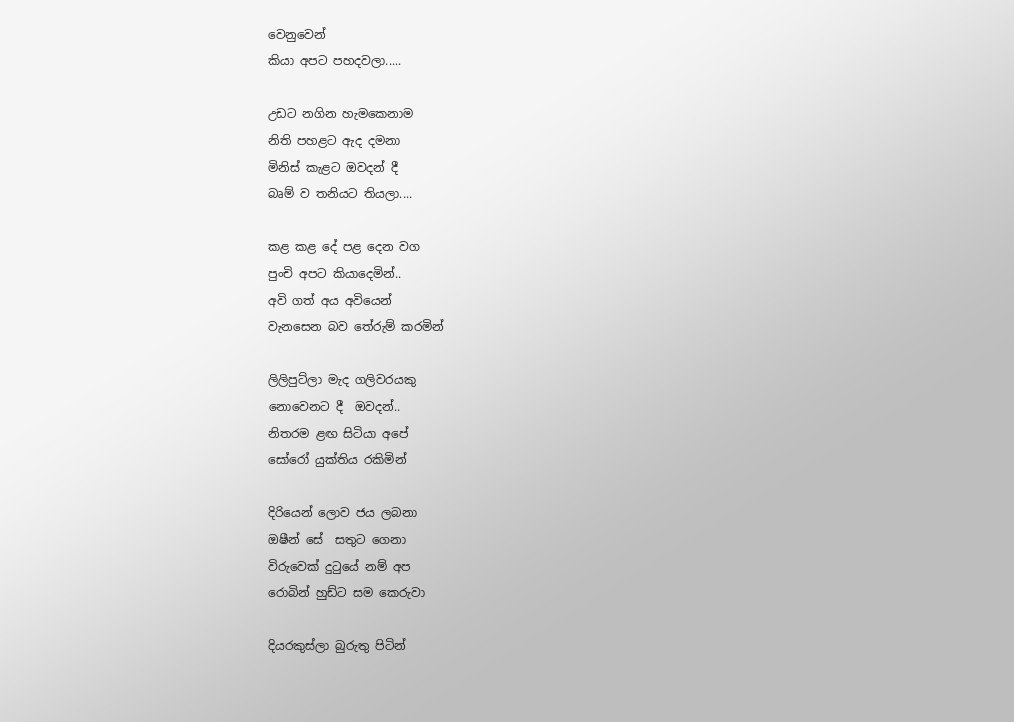වෙනුවෙන්
කියා අපට පහදවලා.....

උඩට නගින හැමකෙනාම
නිති පහළට ඇද දමනා
මිනිස් කැළට ඔවදන් දී
බෘම් ව තනියට තියලා....

කළ කළ දේ පළ දෙන වග
පුංචි අපට කියාදෙමින්..
අවි ගත් අය අවියෙන්
වැනසෙන බව තේරුම් කරමින්

ලිලිපුට්ලා මැද ගලිවරයකු
නොවෙනට දී  ඔවදන්..
නිතරම ළඟ සිටියා අපේ
සෝරෝ යුක්තිය රකිමින්

දිරියෙන් ලොව ජය ලබනා
ඔෂීන් සේ  සතුට ගෙනා
විරුවෙක් දුටුයේ නම් අප
රොබින් හුඩ්ට සම කෙරුවා

දියරකුස්ලා බුරුතු පිටින්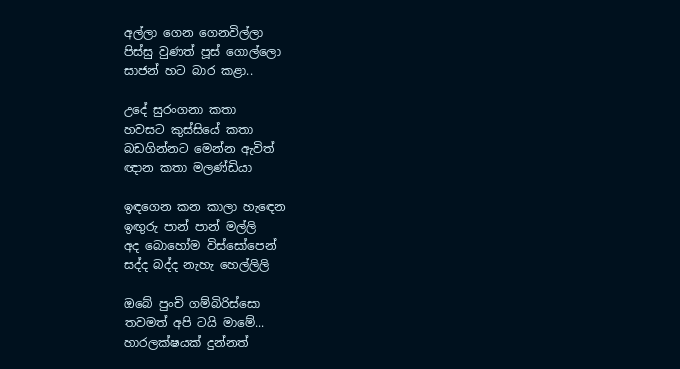අල්ලා ගෙන ගෙනවිල්ලා
පිස්සු වුණත් පූස් ගොල්ලො
සාජන් හට බාර කළා..

උදේ සුරංගනා කතා
හවසට කුස්සියේ කතා
බඩගින්නට මෙන්න ඇවිත්
ඥාන කතා මලණ්ඩියා

ඉඳගෙන කන කාලා හැඳෙන
ඉඟුරු පාන් පාන් මල්ලි
අද බොහෝම විස්සෝපෙන්
සද්ද බද්ද නැහැ හෙල්ලිලි

ඔබේ පුංචි ගම්බිරිස්සො
තවමත් අපි ටයි මාමේ...
හාරලක්ෂයක් දුන්නත්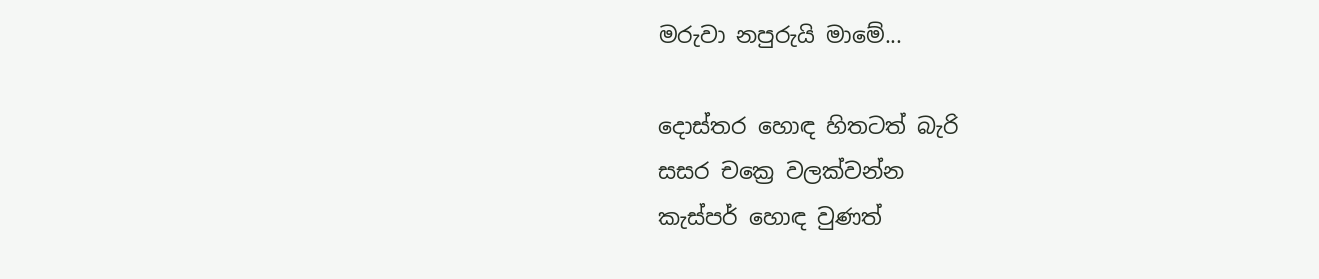මරුවා නපුරුයි මාමේ...

දොස්තර හොඳ හිතටත් බැරි
සසර චක්‍රෙ වලක්වන්න
කැස්පර් හොඳ වුණත්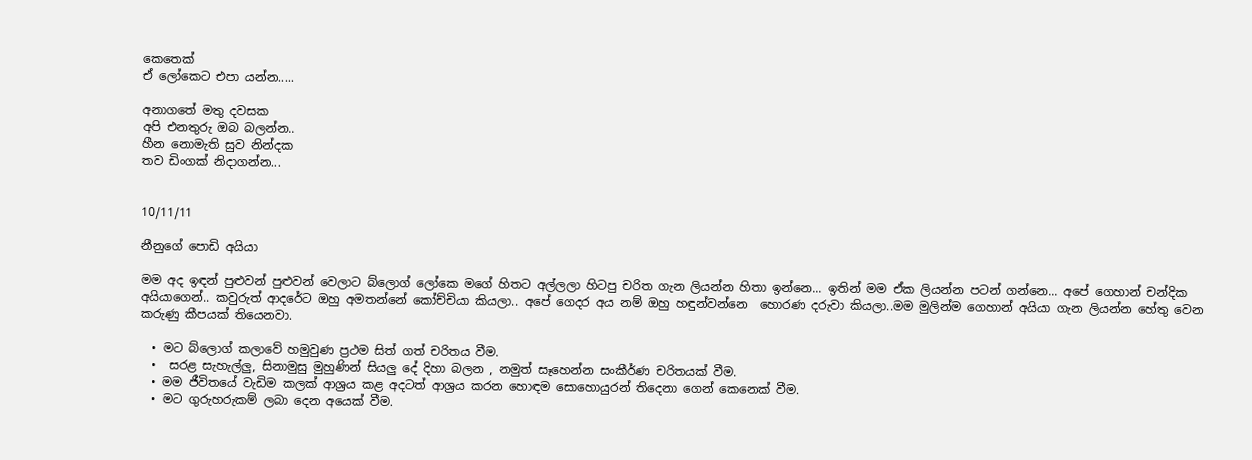කෙතෙක්
ඒ ලෝකෙට එපා යන්න.....

අනාගතේ මතු දවසක
අපි එනතුරු ඔබ බලන්න..
හීන නොමැති සුව නින්දක
තව ඩිංගක් නිදාගන්න...


10/11/11

නීනුගේ පොඩි අයියා

මම අද ඉඳන් පුළුවන් පුළුවන් වෙලාට බ්ලොග් ලෝකෙ මගේ හිතට අල්ලලා හිටපු චරිත ගැන ලියන්න හිතා ඉන්නෙ... ඉතින් මම ඒක ලියන්න පටන් ගන්නෙ... අපේ ගෙහාන් චන්දික අයියාගෙන්.. කවුරුත් ආදරේට ඔහු අමතන්නේ කෝච්චියා කියලා.. අපේ ගෙදර අය නම් ඔහු හඳුන්වන්නෙ  හොරණ දරුවා කියලා..මම මුලින්ම ගෙහාන් අයියා ගැන ලියන්න හේතු වෙන කරුණු කීපයක් තියෙනවා.

  • මට බ්ලොග් කලාවේ හමුවුණ ප්‍රථම සිත් ගත් චරිතය වීම.
  •  සරළ සැහැල්ලු, සිනාමුසු මුහුණින් සියලු දේ දිහා බලන , නමුත් සෑහෙන්න සංකීර්ණ චරිතයක් වීම.
  • මම ජීවිතයේ වැඩිම කලක් ආශ්‍රය කළ අදටත් ආශ්‍රය කරන හොඳම සොහොයුරන් තිදෙනා ගෙන් කෙනෙක් වීම.
  • මට ගුරුහරුකම් ලබා දෙන අයෙක් වීම.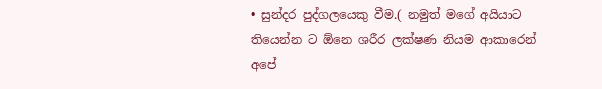• සුන්දර පුද්ගලයෙකු වීම.( නමුත් මගේ අයියාට තියෙන්න ට ඕනෙ ශරීර ලක්ෂණ නියම ආකාරෙන් අපේ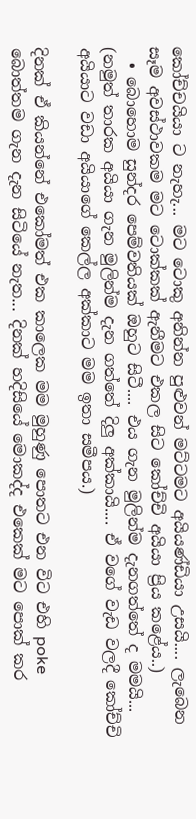කෝච්චයියා ට නැහැ... මට ටොකු අනින්න පුළුවන් මට්ටමට අයියණ්ඩියා උසයි.... ලැබෙන සෑම අවස්ථාවකම මට ටොක්කක් ඇනීමට එකල සිට කෝච්චි අයියා ප්‍රිය කළේය..)
  • බොහොම සුන්දර පෙම්වතියක් ඔහුට සිටී.... එය ගැන මුලින්ම දැනගත්තේ ද මමයි... (නමුත් තාරක අයියා ගැන මුලින්ම දැන ගත්තේ දිලු අක්කායි.... ඒ වගේ වැඩ වලදී කෝච්චි අයියාට වඩා අයියාගේ කෙල්ල අක්කාට මම ඉතා සමීපය.)

දිනක් ඒ කියන්නේ එකෝමත් එක කාලෙක මම මුහුණු පොතට එන විට එහි poke බොත්තම ගැන දැන සිටියේ නැත... දිනක් හදිසියේ මොකද්ද එකෙක් මට පොක් කර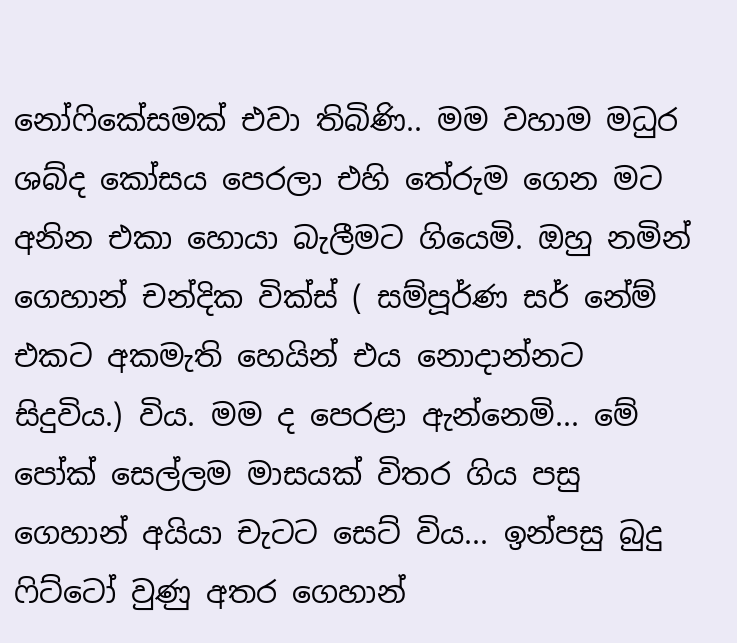නෝෆිකේසමක් එවා තිබිණි.. මම වහාම මධුර ශබ්ද කෝසය පෙරලා එහි තේරුම ගෙන මට අනින එකා හොයා බැලීමට ගියෙමි. ඔහු නමින් ගෙහාන් චන්දික වික්ස් ( සම්පූර්ණ සර් නේම් එකට අකමැති හෙයින් එය නොදාන්නට සිදුවිය.) විය. මම ද පෙරළා ඇන්නෙමි... මේ පෝක් සෙල්ලම මාසයක් විතර ගිය පසු ගෙහාන් අයියා චැටට සෙට් විය... ඉන්පසු බුදු ෆිට්ටෝ වුණු අතර ගෙහාන්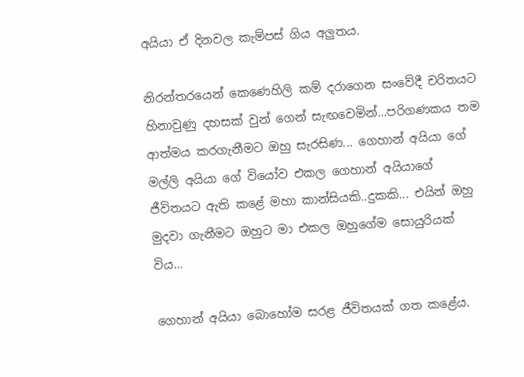අයියා ඒ දිනවල කැම්පස් ගිය අලුතය.

නිරන්තරයෙන් කෙණෙහිලි කම් දරාගෙන සංවේදී චරිතයට හිනාවුණු දහසක් වුන් ගෙන් සැඟවෙමින්...පරිගණකය තම ආත්මය කරගැනීමට ඔහු සැරසිණ... ගෙහාන් අයියා ගේ මල්ලි අයියා ගේ වියෝව එකල ගෙහාන් අයියාගේ ජීවිතයට ඇති කළේ මහා කාන්සියකි..දුකකි... එයින් ඔහු මුදවා ගැනීමට ඔහුට මා එකල ඔහුගේම සොයුරියක් විය...

ගෙහාන් අයියා බොහෝම සරළ ජීවිතයක් ගත කළේය.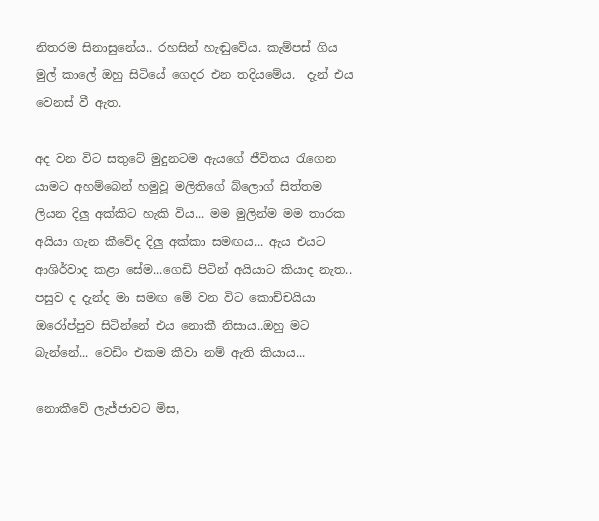නිතරම සිනාසුනේය.. රහසින් හැඬුවේය. කැම්පස් ගිය මුල් කාලේ ඔහු සිටියේ ගෙදර එන තදියමේය.  දැන් එය වෙනස් වී ඇත.

අද වන විට සතුටේ මුදුනටම ඇයගේ ජීවිතය රැගෙන යාමට අහම්බෙන් හමුවූ මලිතිගේ බ්ලොග් සිත්තම ලියන දිලු අක්කිට හැකි විය... මම මුලින්ම මම තාරක අයියා ගැන කීවේද දිලු අක්කා සමඟය... ඇය එයට ආශිර්වාද කළා සේම...ගෙඩි පිටින් අයියාට කියාද නැත.. පසුව ද දැන්ද මා සමඟ මේ වන විට කොච්චයියා ඔරෝප්පුව සිටින්නේ එය නොකී නිසාය..ඔහු මට බැන්නේ... වෙඩිං එකම කීවා නම් ඇති කියාය...

නොකීවේ ලැජ්ජාවට මිස,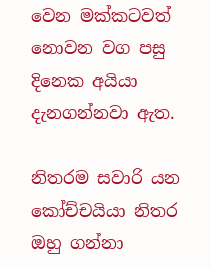වෙන මක්කටවත් නොවන වග පසු දිනෙක අයියා  දැනගන්නවා ඇත.

නිතරම සවාරි යන කෝච්චයියා නිතර ඔහු ගන්නා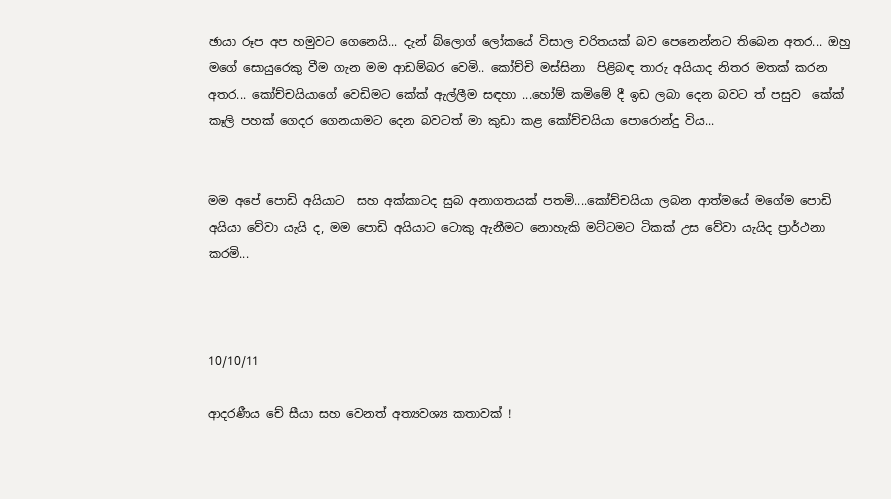ඡායා රූප අප හමුවට ගෙනෙයි... දැන් බ්ලොග් ලෝකයේ විසාල චරිතයක් බව පෙනෙන්නට තිබෙන අතර... ඔහු මගේ සොයුරෙකු වීම ගැන මම ආඩම්බර වෙමි.. කෝච්චි මස්සිනා  පිළිබඳ තාරු අයියාද නිතර මතක් කරන අතර... කෝච්චයියාගේ වෙඩිමට කේක් ඇල්ලීම සඳහා ...හෝම් කමිමේ දී ඉඩ ලබා දෙන බවට ත් පසුව  කේක් කෑලි පහක් ගෙදර ගෙනයාමට දෙන බවටත් මා කුඩා කළ කෝච්චයියා පොරොන්දු විය...


මම අපේ පොඩි අයියාට  සහ අක්කාටද සුබ අනාගතයක් පතමි....කෝච්චයියා ලබන ආත්මයේ මගේම පොඩි අයියා වේවා යැයි ද, මම පොඩි අයියාට ටොකු ඇනීමට නොහැකි මට්ටමට ටිකක් උස වේවා යැයිද ප්‍රාර්ථනා කරමි...



10/10/11

ආදරණීය චේ සීයා සහ වෙනත් අත්‍යවශ්‍ය කතාවක් !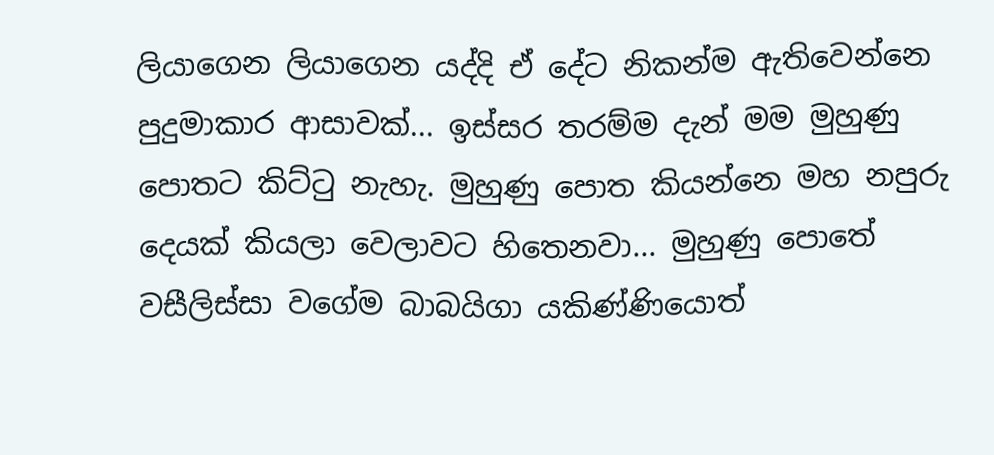ලියාගෙන ලියාගෙන යද්දි ඒ දේට නිකන්ම ඇතිවෙන්නෙ පුදුමාකාර ආසාවක්... ඉස්සර තරම්ම දැන් මම මුහුණු පොතට කිට්ටු නැහැ. මුහුණු පොත කියන්නෙ මහ නපුරු දෙයක් කියලා වෙලාවට හිතෙනවා... මුහුණු පොතේ වසීලිස්සා වගේම බාබයිගා යකිණ්ණියොත්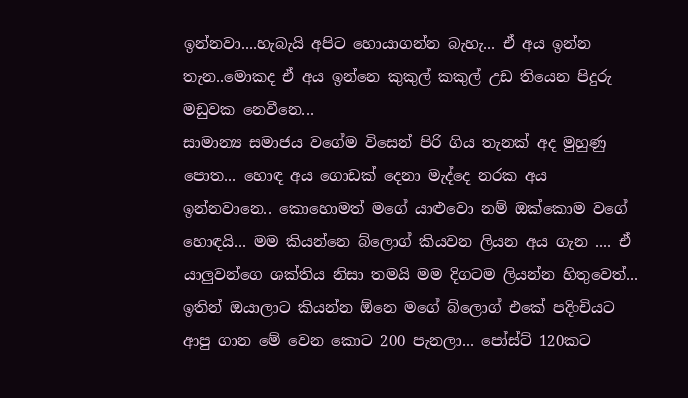ඉන්නවා....හැබැයි අපිට හොයාගන්න බැහැ... ඒ අය ඉන්න තැන..මොකද ඒ අය ඉන්නෙ කුකුල් කකුල් උඩ තියෙන පිදුරු මඩුවක නෙවීනෙ...
සාමාන්‍ය සමාජය වගේම විසෙන් පිරි ගිය තැනක් අද මුහුණු පොත... හොඳ අය ගොඩක් දෙනා මැද්දෙ නරක අය ඉන්නවානෙ.. කොහොමත් මගේ යාළුවො නම් ඔක්කොම වගේ හොඳයි... මම කියන්නෙ බ්ලොග් කියවන ලියන අය ගැන .... ඒ යාලුවන්ගෙ ශක්තිය නිසා තමයි මම දිගටම ලියන්න හිතුවෙත්... ඉතින් ඔයාලාට කියන්න ඕනෙ මගේ බ්ලොග් එකේ පදිංචියට ආපු ගාන මේ වෙන කොට 200 පැනලා... පෝස්ට් 120කට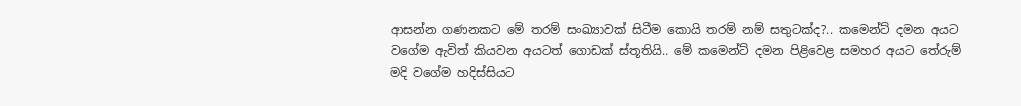ආසන්න ගණනකට මේ තරම් සංඛ්‍යාවක් සිටීම කොයි තරම් නම් සතුටක්ද?.. කමෙන්ට් දමන අයට වගේම ඇවිත් කියවන අයටත් ගොඩක් ස්තූතියි.. මේ කමෙන්ට් දමන පිළිවෙළ සමහර අයට තේරුම් මදි වගේම හදිස්සියට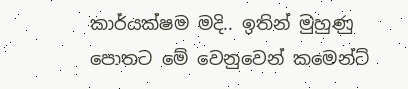කාර්යක්ෂම මදි.. ඉතින් මුහුණු පොතට මේ වෙනුවෙන් කමෙන්ට්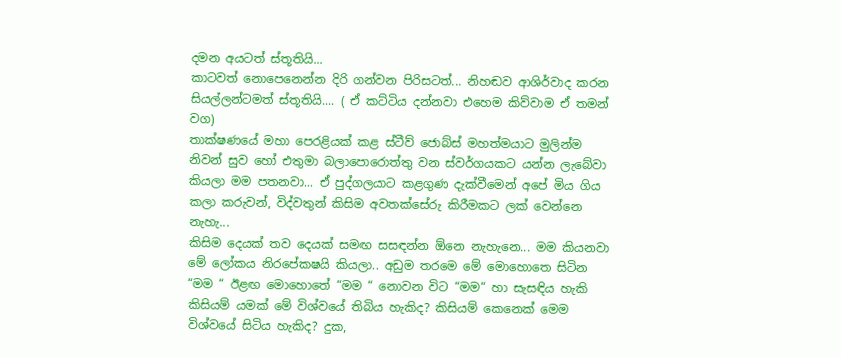දමන අයටත් ස්තූතියි...
කාටවත් නොපෙනෙන්න දිරි ගන්වන පිරිසටත්... නිහඬව ආශිර්වාද කරන සියල්ලන්ටමත් ස්තූතියි.... ( ඒ කට්ටිය දන්නවා එහෙම කිව්වාම ඒ තමන් වග)
තාක්ෂණයේ මහා පෙරළියක් කළ ස්ටීව් ජොබ්ස් මහත්මයාට මුලින්ම නිවන් සුව හෝ එතුමා බලාපොරොත්තු වන ස්වර්ගයකට යන්න ලැබේවා කියලා මම පතනවා... ඒ පුද්ගලයාට කළගුණ දැක්වීමෙන් අපේ මිය ගිය කලා කරුවන්, විද්වතුන් කිසිම අවතක්සේරු කිරීමකට ලක් වෙන්නෙ නැහැ...
කිසිම දෙයක් තව දෙයක් සමඟ සසඳන්න ඕනෙ නැහැනෙ... මම කියනවා මේ ලෝකය නිරපේකෂයි කියලා.. අඩුම තරමෙ මේ මොහොතෙ සිටින “මම “ ඊළඟ මොහොතේ “මම “ නොවන විට “මම“ හා සැසඳිය හැකි කිසියම් යමක් මේ විශ්වයේ තිබිය හැකිද? කිසියම් කෙනෙක් මෙම විශ්වයේ සිටිය හැකිද? දුක,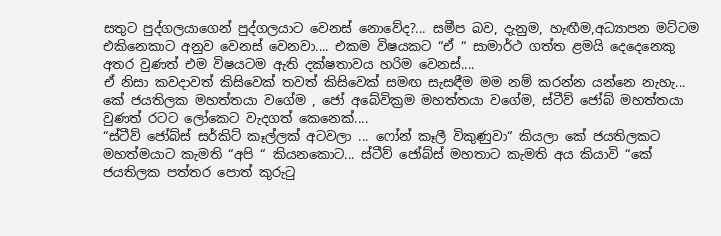සතුට පුද්ගලයාගෙන් පුද්ගලයාට වෙනස් නොවේද?... සමීප බව, දැනුම, හැඟීම,අධ්‍යාපන මට්ටම එකිනෙකාට අනුව වෙනස් වෙනවා.... එකම විෂයකට “ඒ “ සාමාර්ථ ගත්ත ළමයි දෙදෙනෙකු අතර වුණත් එම විෂයටම ඇති දක්ෂතාවය හරිම වෙනස්....
ඒ නිසා කවදාවත් කිසිවෙක් තවත් කිසිවෙක් සමඟ සැසඳීම මම නම් කරන්න යන්නෙ නැහැ... කේ ජයතිලක මහත්තයා වගේම , ජෝ අබේවික්‍රම මහත්තයා වගේම, ස්ටීව් ජෝබ් මහත්තයා වුණත් රටට ලෝකෙට වැදගත් කෙනෙක්....
“ස්ටීව් ජෝබ්ස් සර්කිට් කෑල්ලක් අටවලා ... ෆෝන් කෑලී විකුණුවා“ කියලා කේ ජයතිලකට මහත්මයාට කැමති “අපි “ කියනකොට... ස්ටීව් ජෝබ්ස් මහතාට කැමති අය කියාවි “කේ ජයතිලක පත්තර පොත් කුරුටු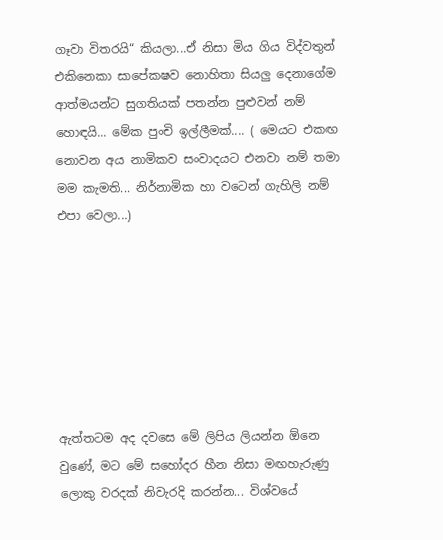ගෑවා විතරයි“ කියලා...ඒ නිසා මිය ගිය විද්වතුන් එකිනෙකා සාපේකෂව නොහිතා සියලු දෙනාගේම ආත්මයන්ට සුගතියක් පතන්න පුළුවන් නම් හොඳයි... මේක පුංචි ඉල්ලීමක්.... ( මෙයට එකඟ නොවන අය නාමිකව සංවාදයට එනවා නම් තමා මම කැමති... නිර්නාමික හා වටෙන් ගැහිලි නම් එපා වෙලා...)







ඇත්තටම අද දවසෙ මේ ලිපිය ලියන්න ඕනෙ වුණේ, මට මේ සහෝදර හීන නිසා මඟහැරුණු ලොකු වරදක් නිවැරදි කරන්න... විශ්වයේ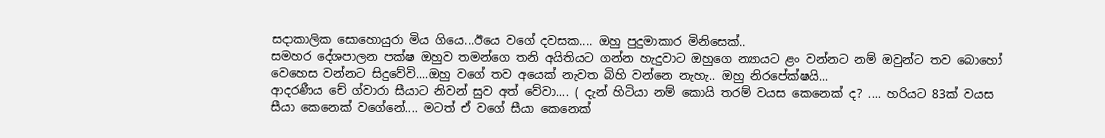සදාකාලික සොහොයුරා මිය ගියෙ...ඊයෙ වගේ දවසක.... ඔහු පුදුමාකාර මිනිසෙක්..
සමහර දේශපාලන පක්ෂ ඔහුව තමන්ගෙ තනි අයිතියට ගන්න හැදුවාට ඔහුගෙ න්‍යායට ළං වන්නට නම් ඔවුන්ට තව බොහෝ වෙහෙස වන්නට සිදුවේවි....ඔහු වගේ තව අයෙක් නැවත බිහි වන්නෙ නැහැ.. ඔහු නිරපේක්ෂයි...
ආදරණීය චේ ග්වාරා සීයාට නිවන් සුව අත් වේවා.... ( දැන් හිටියා නම් කොයි තරම් වයස කෙනෙක් ද? .... හරියට 83ක් වයස සීයා කෙනෙක් වගේනේ.... මටත් ඒ වගේ සීයා කෙනෙක්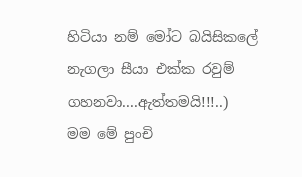හිටියා නම් මෝට බයිසිකලේ නැගලා සීයා එක්ක රවුම් ගහනවා....ඇත්තමයි!!!..)
මම මේ පුංචි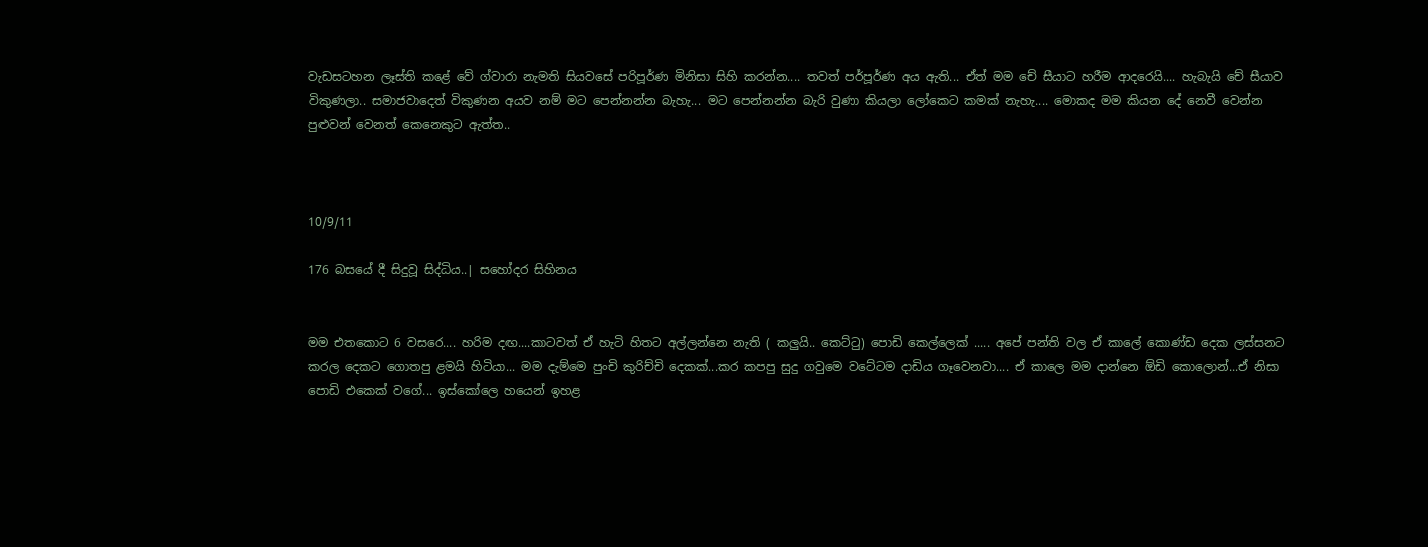වැඩසටහන ලෑස්ති කළේ වේ ග්වාරා නැමති සියවසේ පරිපූර්ණ මිනිසා සිහි කරන්න.... තවත් පර්පූර්ණ අය ඇති... ඒත් මම චේ සීයාට හරීම ආදරෙයි.... හැබැයි චේ සීයාව විකුණලා.. සමාජවාදෙත් විකුණන අයව නම් මට පෙන්නන්න බැහැ... මට පෙන්නන්න බැරි වුණා කියලා ලෝකෙට කමක් නැහැ.... මොකද මම කියන දේ නෙවී වෙන්න පුළුවන් වෙනත් කෙනෙකුට ඇත්ත..



10/9/11

176 බසයේ දී සිදුවූ සිද්ධිය..| සහෝදර සිහිනය


මම එතකොට 6 වසරෙ.... හරිම දඟ....කාටවත් ඒ හැටි හිතට අල්ලන්නෙ නැති ( කලුයි.. කෙට්ටු) පොඩි කෙල්ලෙක් ..... අපේ පන්ති වල ඒ කාලේ කොණ්ඩ දෙක ලස්සනට කරල දෙකට ගොතපු ළමයි හිටියා... මම දැම්මෙ පුංචි කුරිච්චි දෙකක්...කර කපපු සුදු ගවුමෙ වටේටම දාඩිය ගෑවෙනවා.... ඒ කාලෙ මම දාන්නෙ ඕඩි කොලොන්...ඒ නිසා පොඩි එකෙක් වගේ... ඉස්කෝලෙ හයෙන් ඉහළ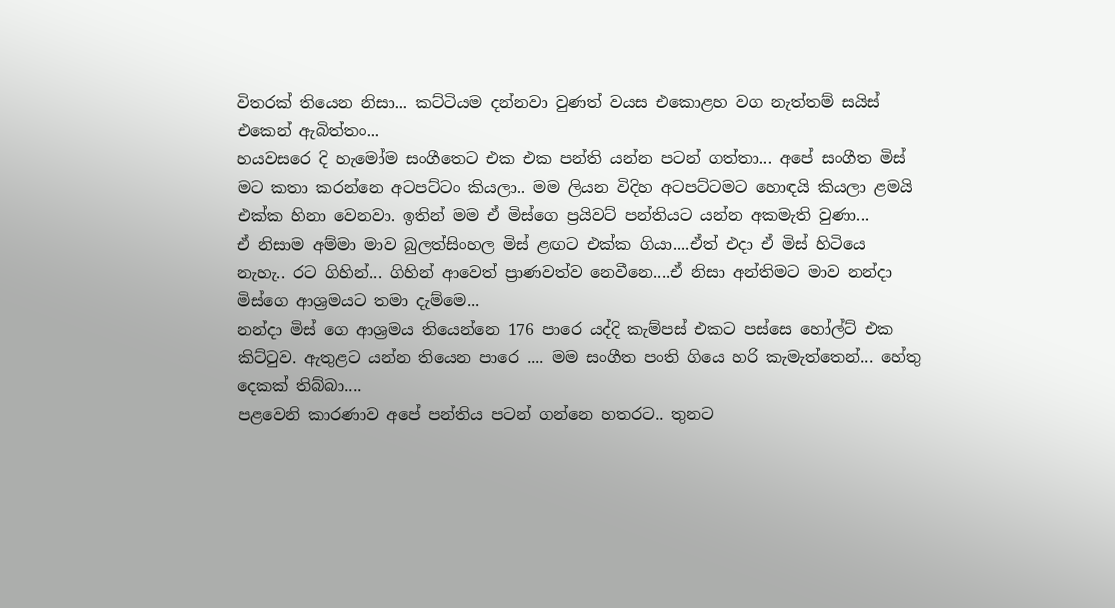විතරක් තියෙන නිසා... කට්ටියම දන්නවා වුණත් වයස එකොළහ වග නැත්තම් සයිස් එකෙන් ඇබිත්තං...
හයවසරෙ දි හැමෝම සංගීතෙට එක එක පන්ති යන්න පටන් ගත්තා... අපේ සංගීත මිස් මට කතා කරන්නෙ අටපට්ටං කියලා.. මම ලියන විදිහ අටපට්ටමට හොඳයි කියලා ළමයි එක්ක හිනා වෙනවා. ඉතින් මම ඒ මිස්ගෙ ප්‍රයිවට් පන්තියට යන්න අකමැති වුණා...
ඒ නිසාම අම්මා මාව බුලත්සිංහල මිස් ළඟට එක්ක ගියා....ඒත් එදා ඒ මිස් හිටියෙ නැහැ.. රට ගිහින්... ගිහින් ආවෙත් ප්‍රාණවත්ව නෙවීනෙ....ඒ නිසා අන්තිමට මාව නන්දා මිස්ගෙ ආශ්‍රමයට තමා දැම්මෙ...
නන්දා මිස් ගෙ ආශ්‍රමය තියෙන්නෙ 176 පාරෙ යද්දි කැම්පස් එකට පස්සෙ හෝල්ට් එක කිට්ටුව. ඇතුළට යන්න තියෙන පාරෙ .... මම සංගීත පංති ගියෙ හරි කැමැත්තෙන්... හේතු දෙකක් තිබ්බා....
පළවෙනි කාරණාව අපේ පන්තිය පටන් ගන්නෙ හතරට.. තුනට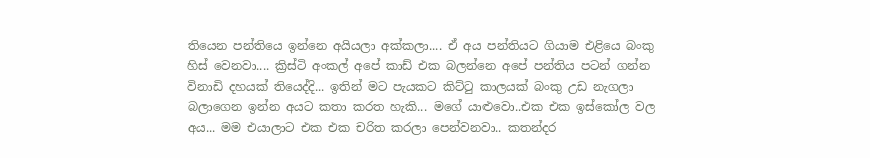තියෙන පන්තියෙ ඉන්නෙ අයියලා අක්කලා.... ඒ අය පන්තියට ගියාම එළියෙ බංකු හිස් වෙනවා.... ක්‍රිස්ටි අංකල් අපේ කාඩ් එක බලන්නෙ අපේ පන්තිය පටන් ගන්න විනාඩි දහයක් තියෙද්දි... ඉතින් මට පැයකට කිට්ටු කාලයක් බංකු උඩ නැගලා බලාගෙන ඉන්න අයට කතා කරත හැකි... මගේ යාළුවො..එක එක ඉස්කෝල වල අය... මම එයාලාට එක එක චරිත කරලා පෙන්වනවා.. කතන්දර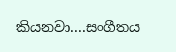කියනවා....සංගීතය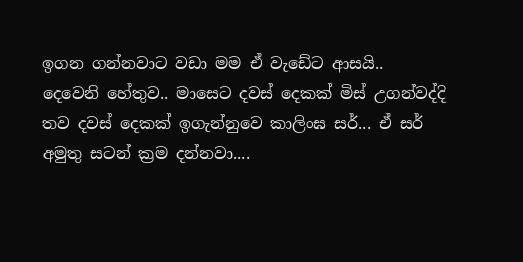ඉගන ගන්නවාට වඩා මම ඒ වැඩේට ආසයි..
දෙවෙනි හේතුව.. මාසෙට දවස් දෙකක් මිස් උගන්වද්දි තව දවස් දෙකක් ඉගැන්නුවෙ කාලිංඝ සර්... ඒ සර් අමුතු සටන් ක්‍රම දන්නවා....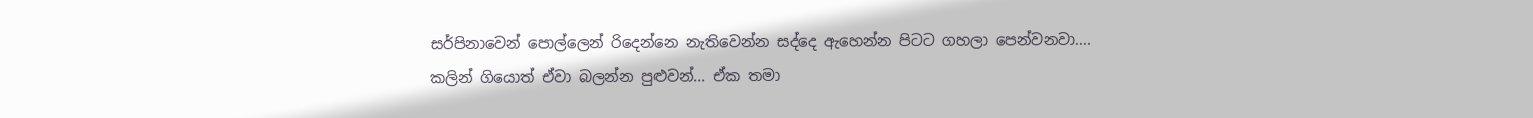සර්පිනාවෙන් පොල්ලෙන් රිදෙන්නෙ නැතිවෙන්න සද්දෙ ඇහෙන්න පිටට ගහලා පෙන්වනවා.... කලින් ගියොත් ඒවා බලන්න පුළුවන්... ඒක තමා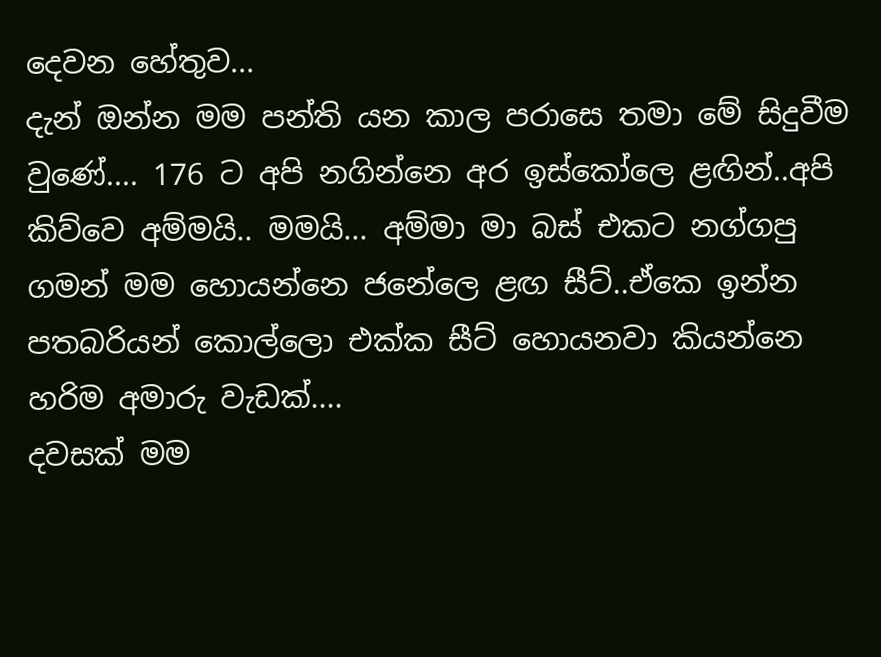දෙවන හේතුව...
දැන් ඔන්න මම පන්ති යන කාල පරාසෙ තමා මේ සිදුවීම වුණේ.... 176 ට අපි නගින්නෙ අර ඉස්කෝලෙ ළඟින්..අපි කිව්වෙ අම්මයි.. මමයි... අම්මා මා බස් එකට නග්ගපු ගමන් මම හොයන්නෙ ජනේලෙ ළඟ සීට්..ඒකෙ ඉන්න පතබරියන් කොල්ලො එක්ක සීට් හොයනවා කියන්නෙ හරිම අමාරු වැඩක්....
දවසක් මම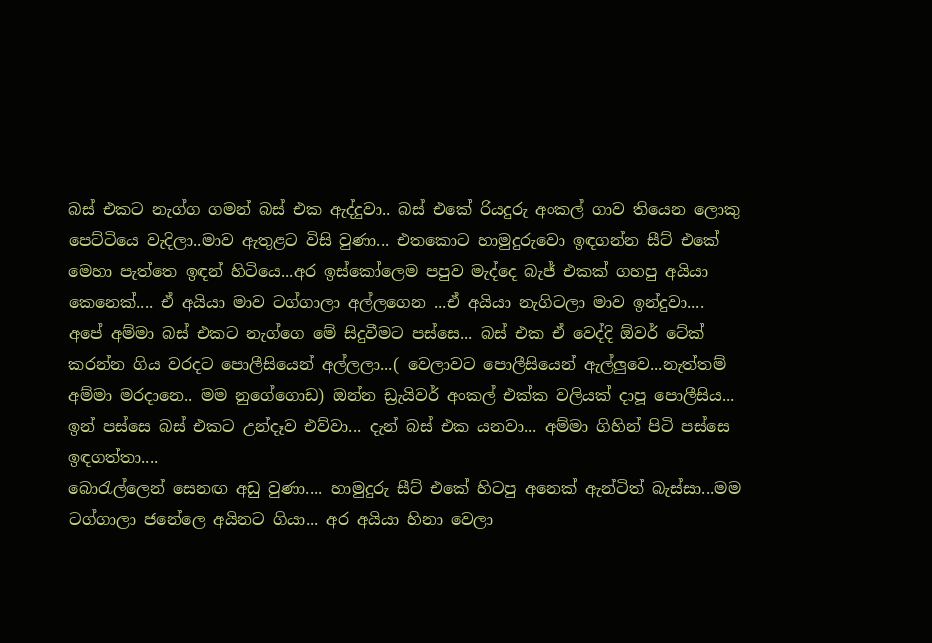බස් එකට නැග්ග ගමන් බස් එක ඇද්දුවා.. බස් එකේ රියදුරු අංකල් ගාව තියෙන ලොකු පෙට්ටියෙ වැදිලා..මාව ඇතුළට විසි වුණා... එතකොට හාමුදුරුවො ඉඳගන්න සීට් එකේ මෙහා පැත්තෙ ඉඳන් හිටියෙ...අර ඉස්කෝලෙම පපුව මැද්දෙ බැජ් එකක් ගහපු අයියා කෙනෙක්.... ඒ අයියා මාව ටග්ගාලා අල්ලගෙන ...ඒ අයියා නැගිටලා මාව ඉන්දුවා....
අපේ අම්මා බස් එකට නැග්ගෙ මේ සිදුවීමට පස්සෙ... බස් එක ඒ වෙද්දි ඕවර් ටේක් කරන්න ගිය වරදට පොලීසියෙන් අල්ලලා...( වෙලාවට පොලීසියෙන් ඇල්ලුවෙ...නැත්තම් අම්මා මරදානෙ.. මම නුගේගොඩ) ඔන්න ඩ්‍රැයිවර් අංකල් එක්ක වලියක් දාපූ පොලීසිය... ඉන් පස්සෙ බස් එකට උන්දෑව එව්වා... දැන් බස් එක යනවා... අම්මා ගිහින් පිටි පස්සෙ ඉඳගත්තා....
බොරැල්ලෙන් සෙනඟ අඩු වුණා.... හාමුදුරු සීට් එකේ හිටපු අනෙක් ඇන්ටිත් බැස්සා...මම ටග්ගාලා ජනේලෙ අයිනට ගියා... අර අයියා හිනා වෙලා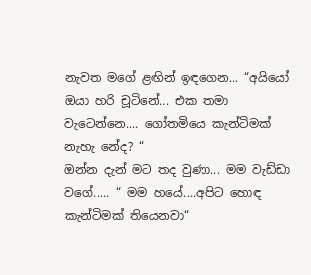නැවත මගේ ළඟින් ඉඳගෙන... “අයියෝ ඔයා හරි චූටිනේ... එක තමා වැටෙන්නෙ.... ගෝතමියෙ කැන්ටිමක් නැහැ නේද? “
ඔන්න දැන් මට තද වුණා... මම වැඩ්ඩා වගේ..... “ මම හයේ....අපිට හොඳ කැන්ටිමක් තියෙනවා“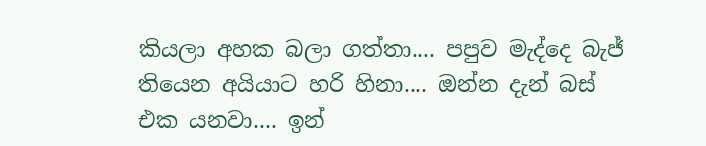කියලා අහක බලා ගත්තා.... පපුව මැද්දෙ බැජ් තියෙන අයියාට හරි හිනා.... ඔන්න දැන් බස් එක යනවා.... ඉන්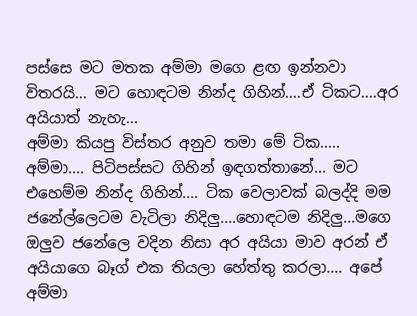පස්සෙ මට මතක අම්මා මගෙ ළඟ ඉන්නවා විතරයි... මට හොඳටම නින්ද ගිහින්....ඒ ටිකට....අර අයියාත් නැහැ...
අම්මා කියපු විස්තර අනුව තමා මේ ටික..... අම්මා.... පිටිපස්සට ගිහින් ඉඳගත්තානේ... මට එහෙම්ම නින්ද ගිහින්.... ටික වෙලාවක් බලද්දි මම ජනේල්ලෙටම වැටිලා නිදිලු....හොඳටම නිදිලු...මගෙ ඔලුව ජනේලෙ වදින නිසා අර අයියා මාව අරන් ඒ අයියාගෙ බෑග් එක තියලා හේත්තු කරලා.... අපේ අම්මා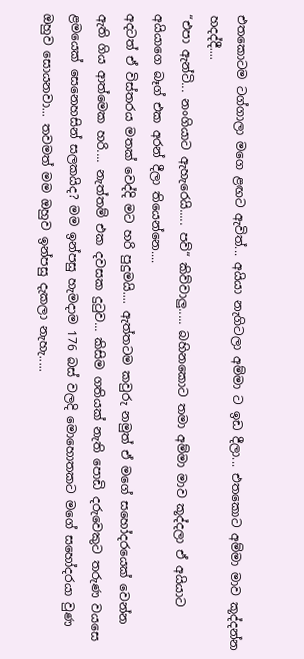එතකොටම ටග්ගාලා මගෙ ළඟට ඇවිත්... අයියා නැගිටලා අම්මා ට ඉඩ දීලා... එතකොට අම්මා මාව කූද්දන්න හදද්දී....
“එපා ඇන්ටි... නංගියාට ඇහැරෙයි..... පව්“ කිව්වාලු..... බහිනකොට තමා අම්මා මාව කූද්දලා ඒ අයියාට අයියාගෙ බෑග් එක අරන් දීලා තියෙන්නෙ....
අදටත් ඒ විස්තරය මතක් වෙද්දි මට හරි පුදුමයි.... ඇත්තටම කවුරු නමුත් ඒ මගේ සහෝදරයෙක් වෙන්න ඇති ගිය ආත්මෙක හරි.... නැත්තම් එක දවසක දුටුව... කිසිම ගතියක් නැති පොඩි දරුවෙකුට තරුණ වයසෙ ළමයෙක් සෙනෙහසින් සලකයිද? මම ඉන්පසු හැමදාම 176 බස් වලදි මොහොතකට මගේ සහෝදරයා වුණ ඔහුව සොයනවා... තවමත් මම ඔහුව ඉන්පසු දැකලා නැහැ.....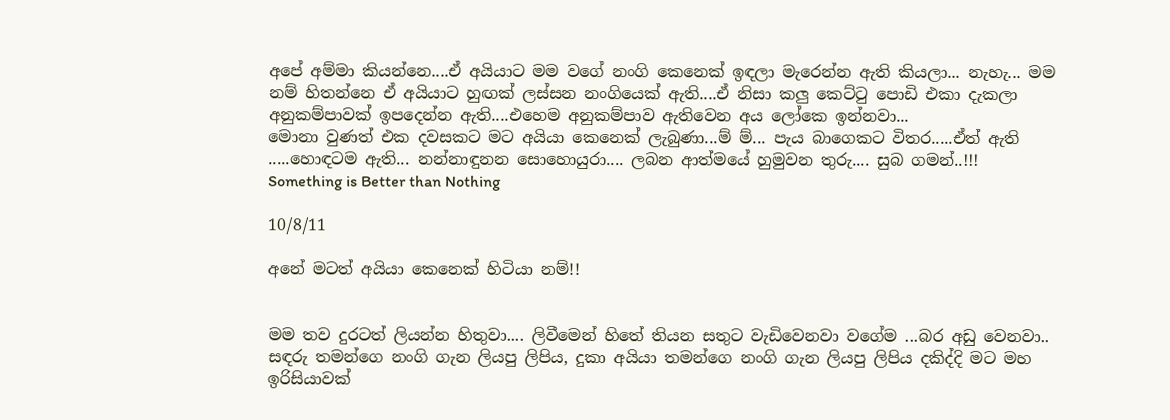අපේ අම්මා කියන්නෙ....ඒ අයියාට මම වගේ නංගි කෙනෙක් ඉඳලා මැරෙන්න ඇති කියලා... නැහැ... මම නම් හිතන්නෙ ඒ අයියාට හුඟක් ලස්සන නංගියෙක් ඇති....ඒ නිසා කලු කෙට්ටු පොඩි එකා දැකලා අනුකම්පාවක් ඉපදෙන්න ඇති....එහෙම අනුකම්පාව ඇතිවෙන අය ලෝකෙ ඉන්නවා...
මොනා වුණත් එක දවසකට මට අයියා කෙනෙක් ලැබුණා...ම් ම්... පැය බාගෙකට විතර.....ඒත් ඇති .....හොඳටම ඇති... නන්නාඳුනන සොහොයුරා.... ලබන ආත්මයේ හුමුවන තුරු.... සුබ ගමන්..!!!
Something is Better than Nothing

10/8/11

අනේ මටත් අයියා කෙනෙක් හිටියා නම්!!


මම තව දුරටත් ලියන්න හිතුවා.... ලිවීමෙන් හිතේ තියන සතුට වැඩිවෙනවා වගේම ...බර අඩු වෙනවා.. සඳරු තමන්ගෙ නංගි ගැන ලියපු ලිපිය, දුකා අයියා තමන්ගෙ නංගි ගැන ලියපු ලිපිය දකිද්දි මට මහ ඉරිසියාවක්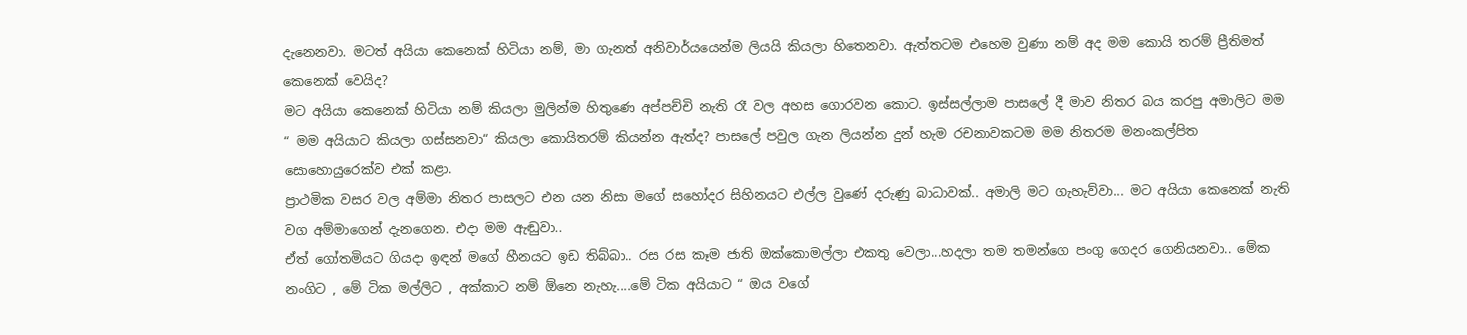දැනෙනවා. මටත් අයියා කෙනෙක් හිටියා නම්, මා ගැනත් අනිවාර්යයෙන්ම ලියයි කියලා හිතෙනවා. ඇත්තටම එහෙම වුණා නම් අද මම කොයි තරම් ප්‍රීතිමත් කෙනෙක් වෙයිද?
මට අයියා කෙනෙක් හිටියා නම් කියලා මුලින්ම හිතුණෙ අප්පච්චි නැති රෑ වල අහස ගොරවන කොට. ඉස්සල්ලාම පාසලේ දී මාව නිතර බය කරපු අමාලිට මම “ මම අයියාට කියලා ගස්සනවා“ කියලා කොයිතරම් කියන්න ඇත්ද? පාසලේ පවුල ගැන ලියන්න දුන් හැම රචනාවකටම මම නිතරම මනංකල්පිත සොහොයුරෙක්ව එක් කළා.
ප්‍රාථමික වසර වල අම්මා නිතර පාසලට එන යන නිසා මගේ සහෝදර සිහිනයට එල්ල වුණේ දරුණු බාධාවක්.. අමාලි මට ගැහැව්වා... මට අයියා කෙනෙක් නැති වග අම්මාගෙන් දැනගෙන. එදා මම ඇඬුවා..
ඒත් ගෝතමියට ගියදා ඉඳන් මගේ හීනයට ඉඩ තිබ්බා.. රස රස කෑම ජාති ඔක්කොමල්ලා එකතු වෙලා...හදලා තම තමන්ගෙ පංගු ගෙදර ගෙනියනවා.. මේක නංගිට , මේ ටික මල්ලිට , අක්කාට නම් ඕනෙ නැහැ....මේ ටික අයියාට “ ඔය වගේ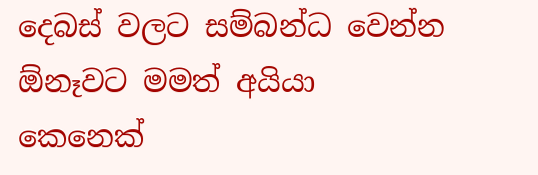දෙබස් වලට සම්බන්ධ වෙන්න ඕනෑවට මමත් අයියා කෙනෙක්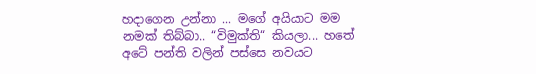හදාගෙන උන්නා ... මගේ අයියාට මම නමක් තිබ්බා.. “විමුක්ති“ කියලා... හතේ අටේ පන්ති වලින් පස්සෙ නවයට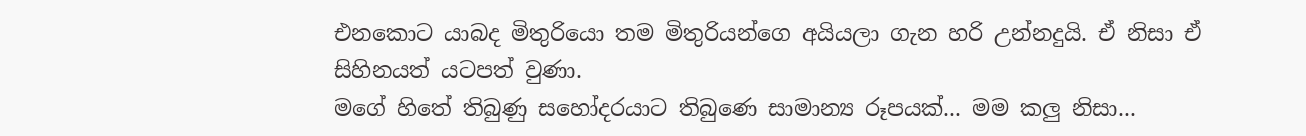එනකොට යාබද මිතුරියො තම මිතුරියන්ගෙ අයියලා ගැන හරි උන්නදුයි. ඒ නිසා ඒ සිහිනයත් යටපත් වුණා.
මගේ හිතේ තිබුණු සහෝදරයාට තිබුණෙ සාමාන්‍ය රූපයක්... මම කලු නිසා...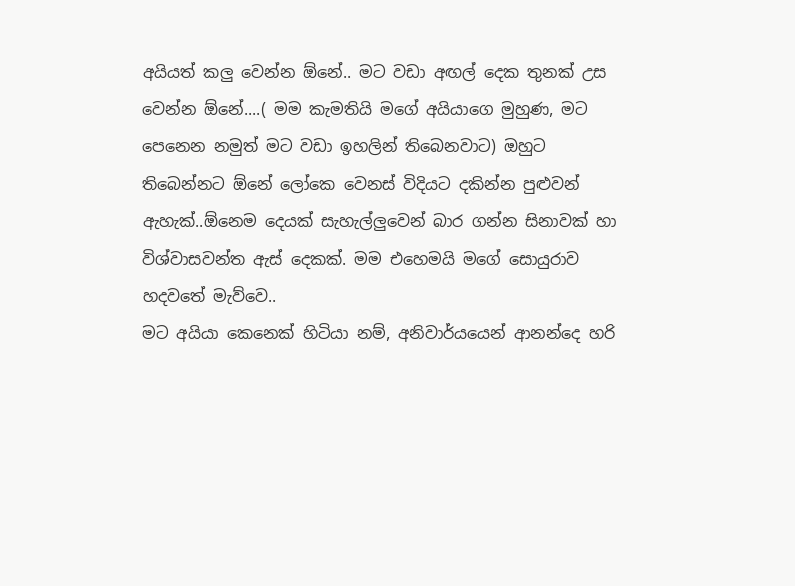අයියත් කලු වෙන්න ඕනේ.. මට වඩා අඟල් දෙක තුනක් උස වෙන්න ඕනේ....( මම කැමතියි මගේ අයියාගෙ මුහුණ, මට පෙනෙන නමුත් මට වඩා ඉහලින් තිබෙනවාට) ඔහුට තිබෙන්නට ඕනේ ලෝකෙ වෙනස් විදියට දකින්න පුළුවන් ඇහැක්..ඕනෙම දෙයක් සැහැල්ලුවෙන් බාර ගන්න සිනාවක් හා විශ්වාසවන්ත ඇස් දෙකක්. මම එහෙමයි මගේ සොයුරාව හදවතේ මැව්වෙ..
මට අයියා කෙනෙක් හිටියා නම්, අනිවාර්යයෙන් ආනන්දෙ හරි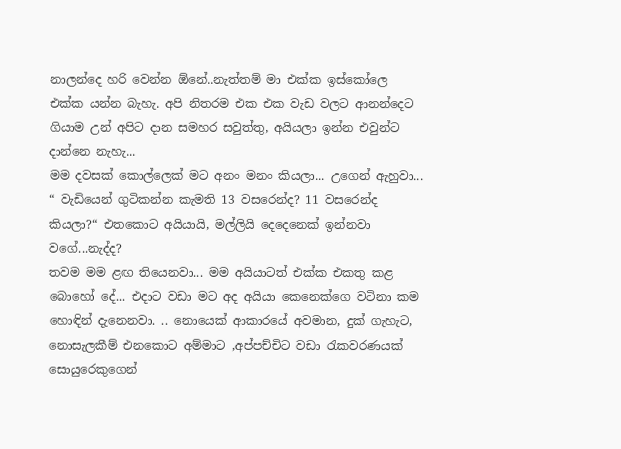නාලන්දෙ හරි වෙන්න ඕනේ..නැත්තම් මා එක්ක ඉස්කෝලෙ එක්ක යන්න බැහැ. අපි නිතරම එක එක වැඩ වලට ආනන්දෙට ගියාම උන් අපිට දාන සමහර සවුත්තු, අයියලා ඉන්න එවුන්ට දාන්නෙ නැහැ...
මම දවසක් කොල්ලෙක් මට අනං මනං කියලා... උගෙන් ඇහුවා... “ වැඩියෙන් ගුටිකන්න කැමති 13 වසරෙන්ද? 11 වසරෙන්ද කියලා?“ එතකොට අයියායි, මල්ලියි දෙදෙනෙක් ඉන්නවා වගේ...නැද්ද?
තවම මම ළඟ තියෙනවා... මම අයියාටත් එක්ක එකතු කළ බොහෝ දේ... එදාට වඩා මට අද අයියා කෙනෙක්ගෙ වටිනා කම හොඳින් දැනෙනවා. .. නොයෙක් ආකාරයේ අවමාන, දුක් ගැහැට, නොසැලකීම් එනකොට අම්මාට ,අප්පච්චිට වඩා රැකවරණයක් සොයුරෙකුගෙන්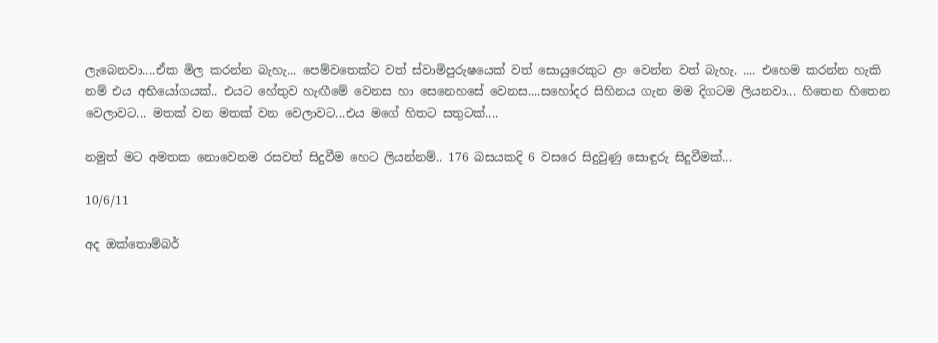ලැබෙනවා....ඒක මිල කරන්න බැහැ... පෙම්වතෙක්ට වත් ස්වාමිපුරුෂයෙක් වත් සොයුරෙකුට ළං වෙන්න වත් බැහැ. .... එහෙම කරන්න හැකි නම් එය අභියෝගයක්.. එයට හේතුව හැඟීමේ වෙනස හා සෙනෙහසේ වෙනස....සහෝදර සිහිනය ගැන මම දිගටම ලියනවා... හිතෙන හිතෙන වෙලාවට... මතක් වන මතක් වන වෙලාවට...එය මගේ හිතට සතුටක්....

නමුත් මට අමතක නොවෙනම රසවත් සිදුවීම හෙට ලියන්නම්.. 176 බසයකදි 6 වසරෙ සිදුවුණු සොඳුරු සිදුවීමක්...

10/6/11

අද ඔක්තොම්බර්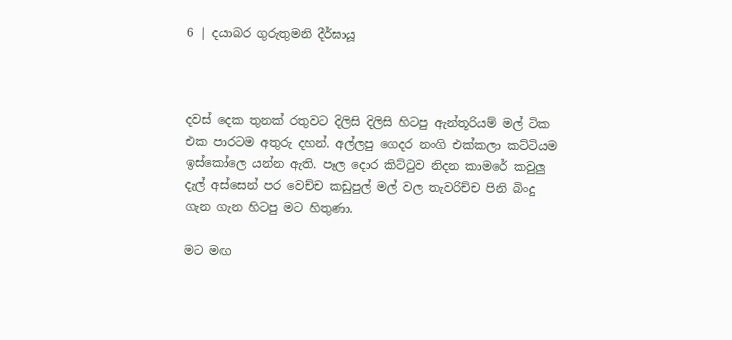6 | දයාබර ගුරුතුමනි දීර්ඝායූ



දවස් දෙක තුනක් රතුවට දිලිසි දිලිසි හිටපු ඇන්තූරියම් මල් ටික එක පාරටම අතුරු දහන්. අල්ලපු ගෙදර නංගි එක්කලා කට්ටියම ඉස්කෝලෙ යන්න ඇති. පෑල දොර කිට්ටුව නිදන කාමරේ කවුලු දැල් අස්සෙන් පර වෙච්ච කඩුපුල් මල් වල තැවරිච්ච පිනි බිංදු ගැන ගැන හිටපු මට හිතුණා.

මට මඟ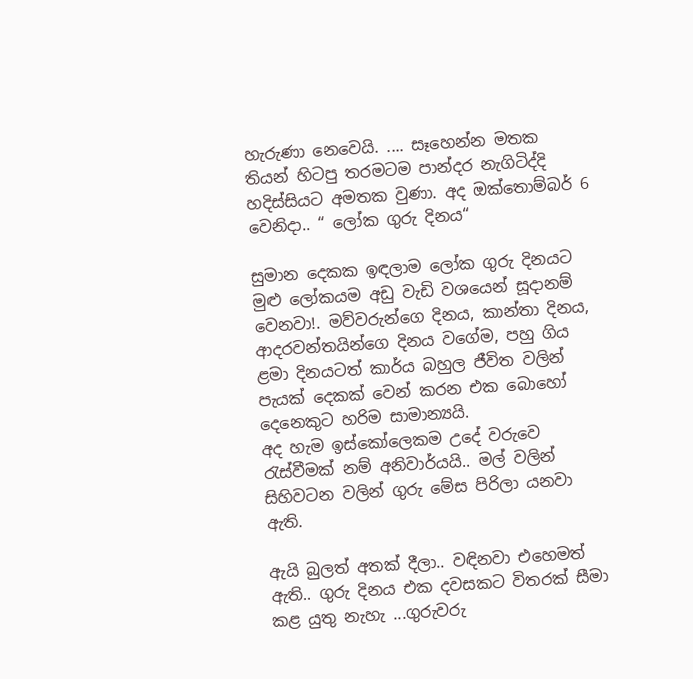හැරුණා නෙවෙයි. .... සෑහෙන්න මතක තියන් හිටපු තරමටම පාන්දර නැගිටිද්දි හදිස්සියට අමතක වුණා. අද ඔක්තොම්බර් 6 වෙනිදා.. “ ලෝක ගුරු දිනය“

සුමාන දෙකක ඉඳලාම ලෝක ගුරු දිනයට මුළු ලෝකයම අඩු වැඩි වශයෙන් සූදානම් වෙනවා!. මව්වරුන්ගෙ දිනය, කාන්තා දිනය, ආදරවන්තයින්ගෙ දිනය වගේම, පහු ගිය ළමා දිනයටත් කාර්ය බහුල ජීවිත වලින් පැයක් දෙකක් වෙන් කරන එක බොහෝ දෙනෙකුට හරිම සාමාන්‍යයි.
අද හැම ඉස්කෝලෙකම උදේ වරුවෙ රැස්වීමක් නම් අනිවාර්යයි.. මල් වලින් සිහිවටන වලින් ගුරු මේස පිරිලා යනවා ඇති.

ඇයි බුලත් අතක් දීලා.. වඳිනවා එහෙමත් ඇති.. ගුරු දිනය එක දවසකට විතරක් සීමා කළ යුතු නැහැ ...ගුරුවරු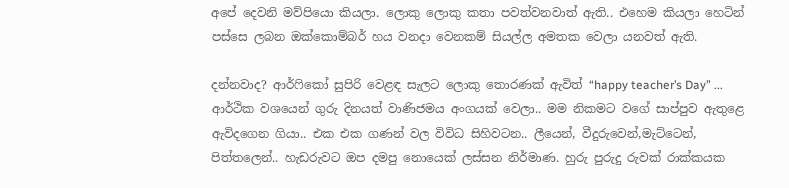අපේ දෙවනි මව්පියො කියලා. ලොකු ලොකු කතා පවත්වනවාත් ඇති.. එහෙම කියලා හෙටින් පස්සෙ ලබන ඔක්කොම්බර් හය වනදා වෙනකම් සියල්ල අමතක වෙලා යනවත් ඇති.

දන්නවාද? ආර්ෆිකෝ සුපිරි වෙළඳ සැලට ලොකු තොරණක් ඇවිත් “happy teacher’s Day” ... ආර්ථික වශයෙන් ගුරු දිනයත් වාණිජමය අංගයක් වෙලා.. මම නිකමට වගේ සාප්පුව ඇතුළෙ ඇවිදගෙන ගියා.. එක එක ගණන් වල විවිධ සිහිවටන.. ලීයෙන්, වීදුරුවෙන්,මැට්ටෙන්, පිත්තලෙන්.. හැඩරුවට ඔප දමපු නොයෙක් ලස්සන නිර්මාණ. හුරු පුරුදු රුවක් රාක්කයක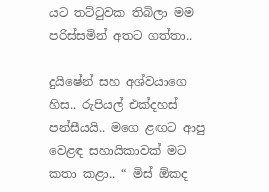යට තට්ටුවක තිබිලා මම පරිස්සමින් අතට ගත්තා..

දුයිෂේන් සහ අශ්වයාගෙ හිස.. රුපියල් එක්දහස් පන්සීයයි.. මගෙ ළඟට ආපු වෙළඳ සහායිකාවක් මට කතා කළා.. “ මිස් ඕකද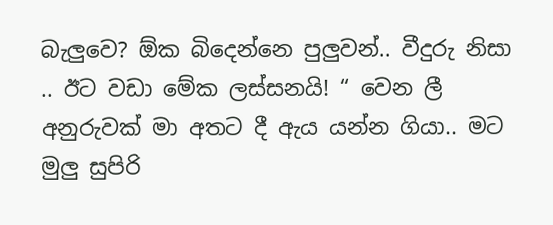බැලුවෙ? ඕක බිදෙන්නෙ පුලුවන්.. වීදුරු නිසා .. ඊට වඩා මේක ලස්සනයි! “ වෙන ලී අනුරුවක් මා අතට දී ඇය යන්න ගියා.. මට මුලු සුපිරි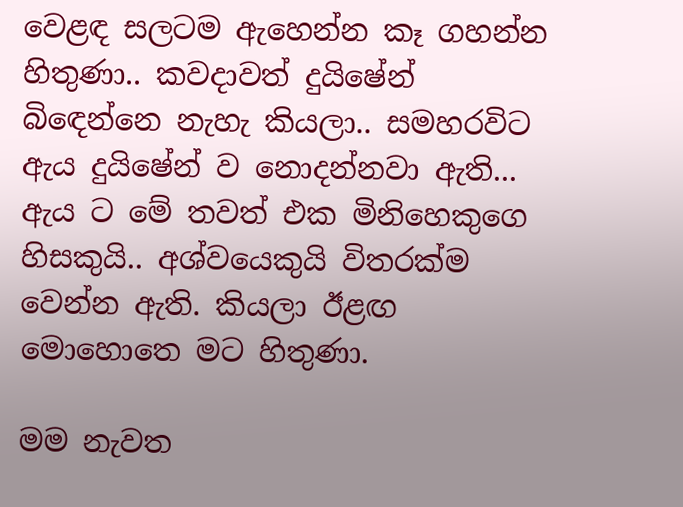වෙළඳ සලටම ඇහෙන්න කෑ ගහන්න හිතුණා.. කවදාවත් දුයිෂේන් බිඳෙන්නෙ නැහැ කියලා.. සමහරවිට ඇය දුයි‍ෂේන් ව නොදන්නවා ඇති... ඇය ට මේ තවත් එක මිනිහෙකුගෙ හිසකුයි.. අශ්වයෙකුයි විතරක්ම වෙන්න ඇති. කියලා ඊළඟ මොහොතෙ මට හිතුණා.

මම නැවත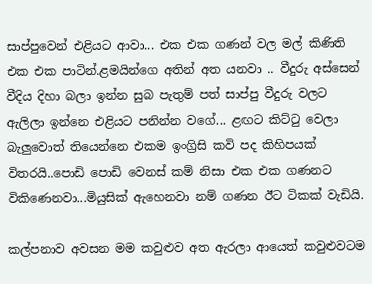සාප්පුවෙන් එළියට ආවා... එක එක ගණන් වල මල් කිණිති එක එක පාටින්.ළමයින්ගෙ අතින් අත යනවා .. වීදුරු අස්සෙන් වීදිය දිහා බලා ඉන්න සුබ පැතුම් පත් සාප්පු වීදුරු වලට ඇලිලා ඉන්නෙ එළියට පනින්න වගේ... ළඟට කිට්ටු වෙලා බැලුවොත් තියෙන්නෙ එකම ඉංග්‍රිසි කවි පද කිහිපයක් විතරයි..පොඩි පොඩි වෙනස් කම් නිසා එක එක ගණනට විකිණෙනවා...මියුසික් ඇහෙනවා නම් ගණන ඊට ටිකක් වැඩියි.

කල්පනාව අවසන මම කවුළුව අත ඇරලා ආයෙත් කවුළුවටම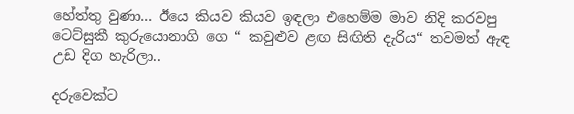හේත්තු වුණා... ඊයෙ කියව කියව ඉඳලා එහෙම්ම මාව නිදි කරවපු ටෙට්සුකී කුරුයොනාගි ගෙ “ කවුළුව ළඟ සිඟිති දැරිය“ තවමත් ඇඳ උඩ දිග හැරිලා..

දරුවෙක්ට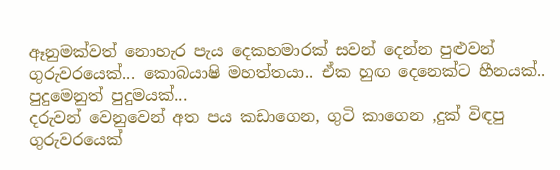ඈනුමක්වත් නොහැර පැය දෙකහමාරක් සවන් දෙන්න පුළුවන් ගුරුවරයෙක්... කොබයාෂි මහත්තයා.. ඒක හුඟ දෙනෙක්ට හීනයක්.. පුදුමෙනුත් පුදුමයක්...
දරුවන් වෙනුවෙන් අත පය කඩාගෙන, ගුටි කාගෙන ,දුක් විඳපු ගුරුවරයෙක්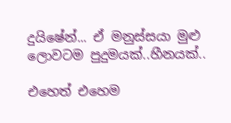දුයිෂේන්... ඒ මනුස්සයා මුළු ලොවටම පුදුමයක්..හීනයක්..

එහෙත් එහෙම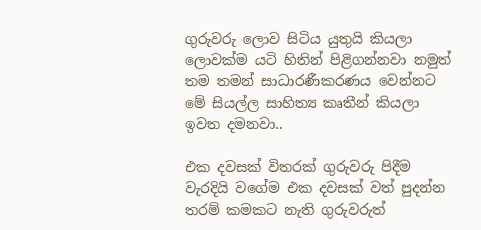ගුරුවරු ලොව සිටිය යුතුයි කියලා ලොවක්ම යටි හිතින් පිළිගන්නවා නමුත් තම තමන් සාධාරණීකරණය වෙන්නට මේ සියල්ල සාහිත්‍ය කෘතීන් කියලා ඉවත දමනවා..

එක දවසක් විතරක් ගුරුවරු පිදීම වැරදියි වගේම එක දවසක් වත් පුදන්න තරම් කමකට නැති ගුරුවරුත්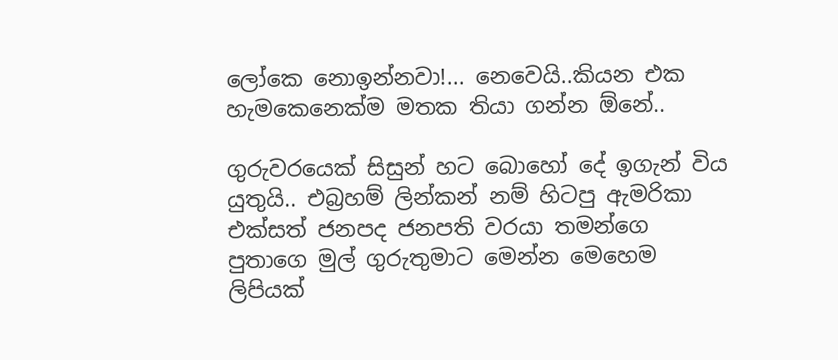ලෝකෙ නොඉන්නවා!... නෙවෙයි..කියන එක හැමකෙනෙක්ම මතක තියා ගන්න ඕනේ..

ගුරුවරයෙක් සිසුන් හට බොහෝ දේ ඉගැන් විය යුතුයි.. එබ්‍රහම් ලින්කන් නම් හිටපු ඇමරිකා එක්සත් ජනපද ජනපති වරයා තමන්ගෙ පුතාගෙ මුල් ගුරුතුමාට මෙන්න මෙහෙම ලිපියක්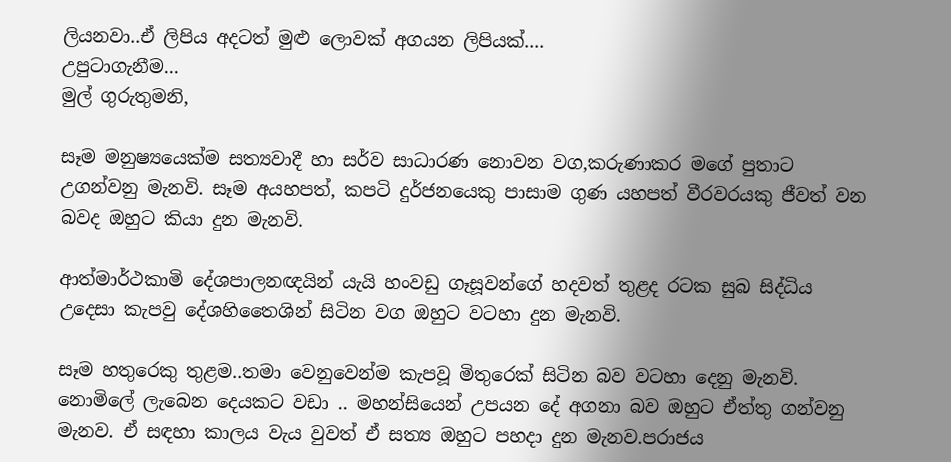ලියනවා..ඒ ලිපිය අදටත් මුළු ලොවක් අගයන ලිපියක්....
උපුටාගැනීම...
මුල් ගුරුතුමනි,

සෑම මනුෂ්‍ය‍යෙක්ම සත්‍යවාදී හා සර්ව සාධාරණ නොවන වග,කරුණාකර මගේ පුතාට උගන්වනු මැනවි. සෑම අයහපත්, කපටි දුර්ජනයෙකු පාසාම ගුණ යහපත් වීරවරයකු ජීවත් වන බවද ඔහුට කියා දුන මැනවි.

ආත්මාර්ථකාමි දේශපාලනඥයින් යැයි හංවඩු ගෑසූවන්ගේ හදවත් තුළද රටක සුබ සිද්ධිය උදෙසා කැපවු දේශහිතෛශින් සිටින වග ඔහුට වටහා දුන මැනවි.

සෑම හතුරෙකු තුළම..තමා වෙනුවෙන්ම කැපවූ මිතුරෙක් සිටින බව වටහා දෙනු මැනවි. නොමිලේ ලැබෙන දෙයකට වඩා .. මහන්සියෙන් උපයන දේ අගනා බව ඔහුට ඒත්තු ගන්වනු මැනව. ඒ සඳහා කාලය වැය වුවත් ඒ සත්‍ය ඔහුට පහදා දුන මැනව.පරාජය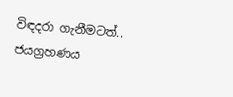විඳදරා ගැනීමටත්.. ජයග්‍රහණය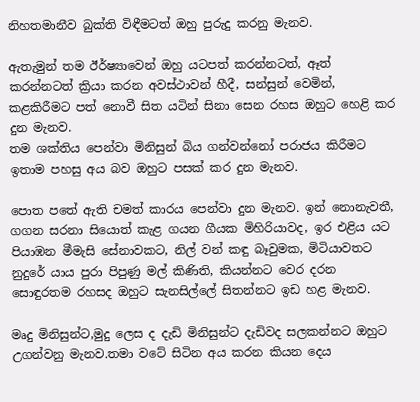නිහතමානීව බුක්ති විඳීමටත් ඔහු පුරුදු කරනු මැනව.

ඇතැමුන් තම ඊර්ෂ්‍යාවෙන් ඔහු යටපත් කරන්නටත්, ඈත් කරන්නටත් ක්‍රියා කරන අවස්ථාවන් හීදී, සන්සුන් වෙමින්, කළකිරීමට පත් නොවී සිත යටින් සිනා සෙන රහස ඔහුට හෙළි කර දුන මැනව.
තම ශක්තිය පෙන්වා මිනිසුන් බිය ගන්වන්නෝ පරාජය කිරීමට ඉතාම පහසු අය බව ඔහුට පසක් කර දුන මැනව.

පොත පතේ ඇති චමත් කාරය පෙන්වා දුන මැනව. ඉන් නොනැවතී, ගගන සරනා සියොත් කැළ ගයන ගීයක මිහිරියාවද, ඉර එළිය යට පියාඹන මීමැසි සේනාවකට, නිල් වන් කඳු බෑවුමක, මිටියාවතට නුදුරේ යාය පුරා පිපුණු මල් කිණිති, කියන්නට වෙර දරන සොඳුරතම රහසද ඔහුට සැනසිල්ලේ සිතන්නට ඉඩ හළ මැනව.

මෘදු මිනිසුන්ට,මුදු ලෙස ද දැඩි මිනිසුන්ට දැඩිවද සලකන්නට ඔහුට උගන්වනු මැනව.තමා වටේ සිටින අය කරන කියන දෙය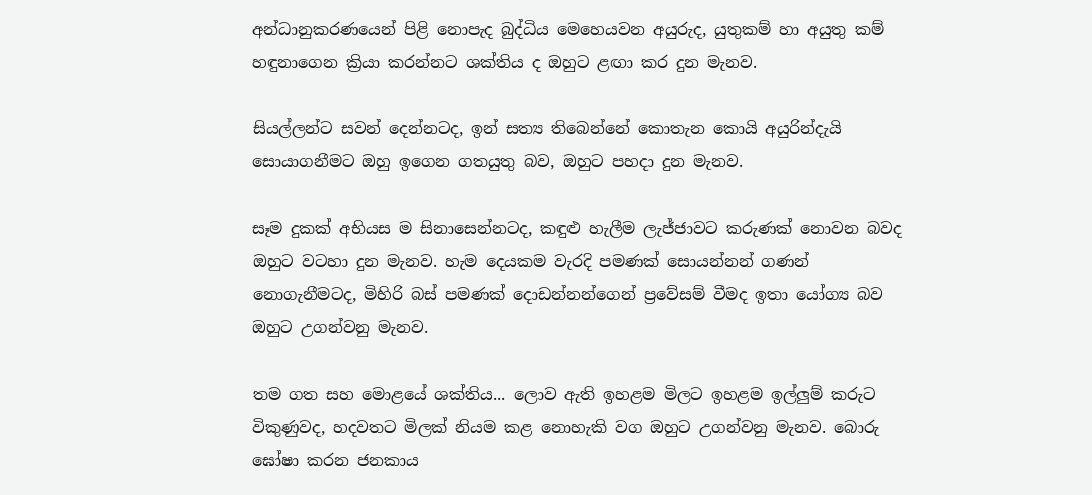අන්ධානුකරණයෙන් පිළි නොපැද බුද්ධිය මෙහෙයවන අයුරුද, යුතුකම් හා අයුතු කම් හඳුනාගෙන ක්‍රියා කරන්නට ශක්තිය ද ඔහුට ළඟා කර දුන මැනව.

සියල්ලන්ට සවන් දෙන්නටද, ඉන් සත්‍ය තිබෙන්නේ කොතැන කොයි අයුරින්දැයි සොයාගනීමට ඔහු ඉගෙන ගතයුතු බව, ඔහුට පහදා දුන මැනව.

සෑම දුකක් අභියස ම සිනාසෙන්නටද, කඳුළු හැලීම ලැජ්ජාවට කරුණක් නොවන බවද ඔහුට වටහා දුන මැනව. හැම දෙයකම වැරදි පමණක් සොයන්නන් ගණන් නොගැනීමටද, මිහිරි බස් පමණක් දොඩන්නන්ගෙන් ප්‍ර‍වේසම් වීමද ඉතා යෝග්‍ය බව ඔහුට උගන්වනු මැනව.

තම ගත සහ මොළයේ ශක්තිය... ලොව ඇති ඉහළම මිලට ඉහළම ඉල්ලුම් කරුට විකුණුවද, හදවතට මිලක් නියම කළ නොහැකි වග ඔහුට උගන්වනු මැනව. බොරු ඝෝෂා කරන ජනකාය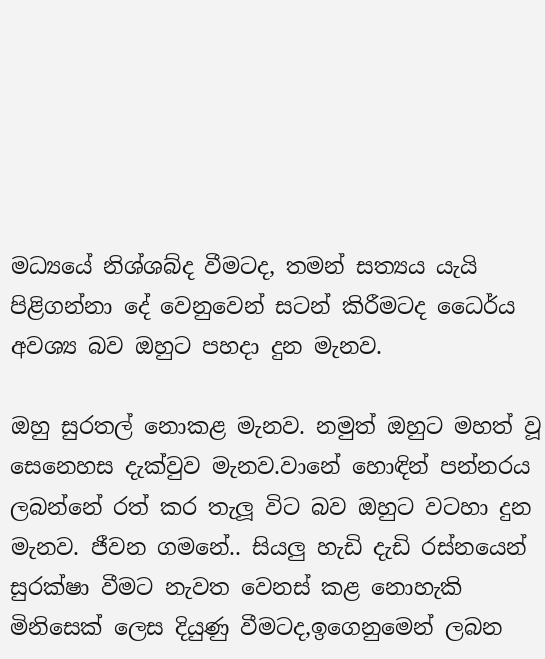මධ්‍යයේ නිශ්ශබ්ද වීමටද, තමන් සත්‍යය යැයි පිළිගන්නා දේ වෙනුවෙන් සටන් කිරීමටද ධෛර්ය අවශ්‍ය බව ඔහුට පහදා දුන මැනව.

ඔහු සුරතල් නොකළ මැනව. නමුත් ඔහුට මහත් වූ සෙනෙහස දැක්වුව මැනව.වානේ හොඳින් පන්නරය ලබන්නේ රත් කර තැලූ විට බව ඔහුට වටහා දුන මැනව. ජීවන ගමනේ.. සියලු හැඩි දැඩි රස්නයෙන් සුරක්ෂා වීමට නැවත වෙනස් කළ නොහැකි මිනිසෙක් ලෙස දියුණු වීමටද,ඉගෙනුමෙන් ලබන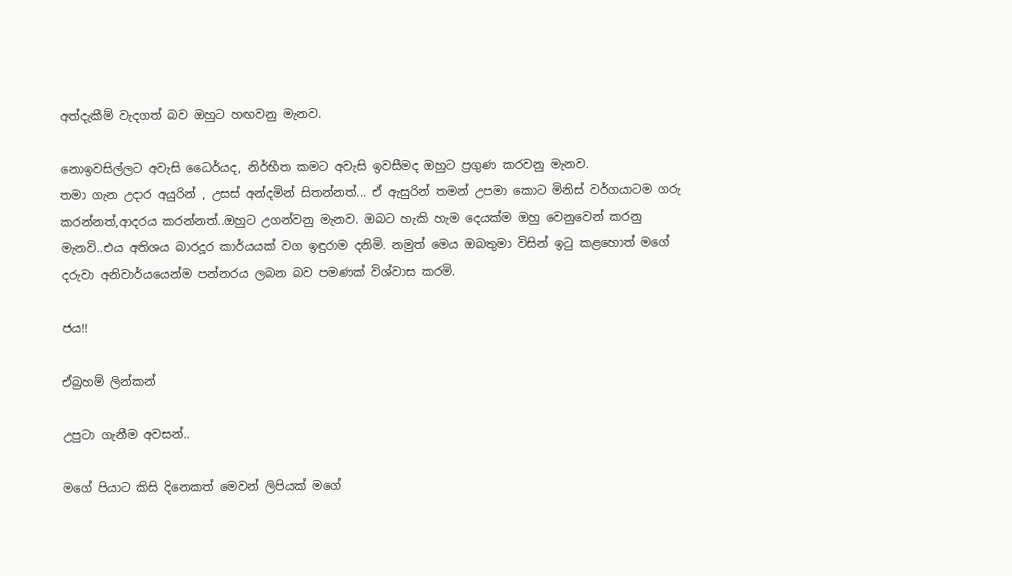අත්දැකීම් වැදගත් බව ඔහුට හඟවනු මැනව.

නොඉවසිල්ලට අවැසි ධෛර්යද, නිර්භීත කමට අවැසි ඉවසීමද ඔහුට ප්‍රගුණ කරවනු මැනව.
තමා ගැන උදාර අයුරින් , උසස් අන්දමින් සිතන්නත්... ඒ ඇසුරින් තමන් උපමා කොට මිනිස් වර්ගයාටම ගරු කරන්නත්,ආදරය කරන්නත්..ඔහුට උගන්වනු මැනව. ඔබට හැකි හැම දෙයක්ම ඔහු වෙනුවෙන් කරනු මැනවි..එය අතිශය බාරදූර කාර්යයක් වග ඉඳුරාම දනිමි. නමුත් මෙය ඔබතුමා විසින් ඉටු කළහොත් මගේ දරුවා අනිවාර්යයෙන්ම පන්නරය ලබන බව පමණක් විශ්වාස කරමි.

ජය!!

ඒබ්‍රහම් ලින්කන්

උපුටා ගැනීම අවසන්..

මගේ පියාට කිසි දිනෙකත් මෙවන් ලිපියක් මගේ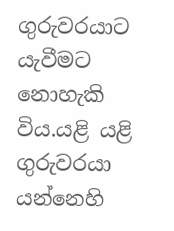ගුරුවරයාට යැවීමට නොහැකි විය.යළි යළි ගුරුවරයා යන්නෙහි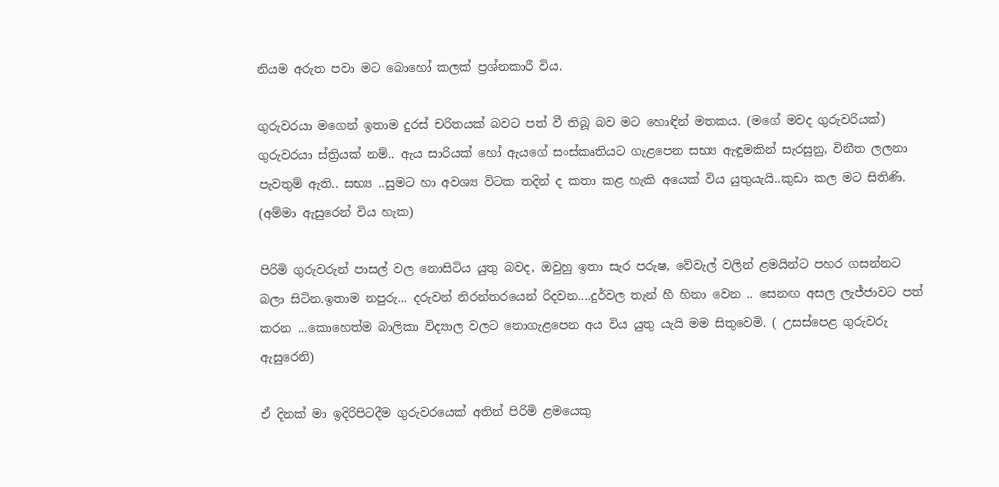නියම අරුත පවා මට බොහෝ කලක් ප්‍රශ්නකාරී විය.

ගුරුවරයා මගෙන් ඉතාම දුරස් චරිතයක් බවට පත් වී තිබූ බව මට හොඳින් මතකය. (මගේ මවද ගුරුවරියක්)
ගුරුවරයා ස්ත්‍රියක් නම්.. ඇය සාරියක් හෝ ඇයගේ සංස්කෘතියට ගැළපෙන සභ්‍ය ඇඳුමකින් සැරසුනු, විනීත ලලනා පැවතුම් ඇති.. සභ්‍ය ..සුමට හා අවශ්‍ය විටක තදින් ද කතා කළ හැකි අයෙක් විය යුතුයැයි..කුඩා කල මට සිතිණි. (අම්මා ඇසුරෙන් විය හැක)

පිරිමි ගුරුවරුන් පාසල් වල නොසිටිය යුතු බවද, ඔවුහු ඉතා සැර පරුෂ, වේවැල් වලින් ළමයින්ට පහර ගසන්නට බලා සිටින.ඉතාම නපුරු... දරුවන් නිරන්තරයෙන් රිදවන....දුර්වල තැන් හී හිනා වෙන .. සෙනඟ අසල ලැජ්ජාවට පත් කරන ...කොහෙත්ම බාලිකා විද්‍යාල වලට නොගැළපෙන අය විය යුතු යැයි මම සිතුවෙමි. ( උසස්පෙළ ගුරුවරු ඇසුරෙනි)

ඒ දිනක් මා ඉදිරිපිටදීම ගුරුවරයෙක් අතින් පිරිමි ළමයෙකු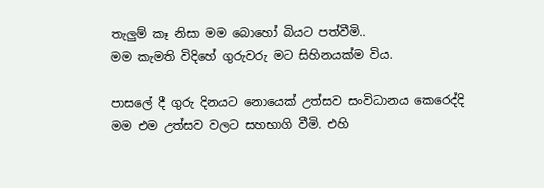තැලුම් කෑ නිසා මම බොහෝ බියට පත්වීමි..
මම කැමති විදිහේ ගුරුවරු මට සිහිනයක්ම විය.

පාසලේ දී ගුරු දිනයට නොයෙක් උත්සව සංවිධානය කෙරෙද්දි මම එම උත්සව වලට සහභාගි වීමි. එහි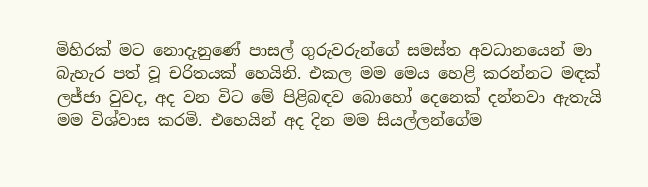මිහිරක් මට නොදැනුණේ පාසල් ගුරුවරුන්ගේ සමස්ත අවධානයෙන් මා බැහැර පත් වූ චරිතයක් හෙයිනි. එකල මම මෙය හෙළි කරන්නට මඳක් ලජ්ජා වුවද, අද වන විට මේ පිළිබඳව බොහෝ දෙනෙක් දන්නවා ඇතැයි මම විශ්වාස කරමි. එහෙයින් අද දින මම සියල්ලන්ගේම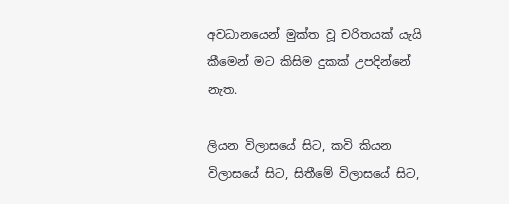අවධානයෙන් මුක්ත වූ චරිතයක් යැයි කීමෙන් මට කිසිම දුකක් උපදින්නේ නැත.

ලියන විලාසයේ සිට, කවි කියන විලාසයේ සිට, සිතීමේ විලාසයේ සිට,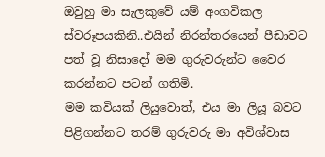ඔවුහු මා සැලකුවේ යම් අංගවිකල ස්වරූපයකිනි..එයින් නිරන්තරයෙන් පීඩාවට පත් වූ නිසාදෝ මම ගුරුවරුන්ට වෛර කරන්නට පටන් ගතිමි.
මම කවියක් ලියුවොත්, එය මා ලියූ බවට පිළිගන්නට තරම් ගුරුවරු මා අවිශ්වාස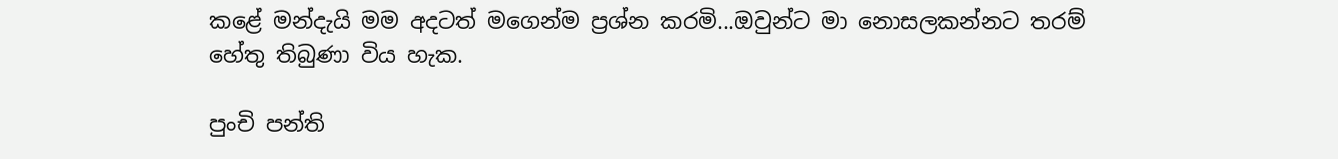කළේ මන්දැයි මම අදටත් මගෙන්ම ප්‍රශ්න කරමි...ඔවුන්ට මා නොසලකන්නට තරම් හේතු තිබුණා විය හැක.

පුංචි පන්ති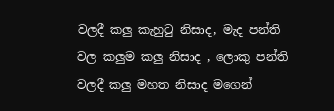වලදී කලු කැහුටු නිසාද, මැද පන්ති වල කලුම කලු නිසාද , ලොකු පන්ති වලදී කලු මහත නිසාද මගෙන්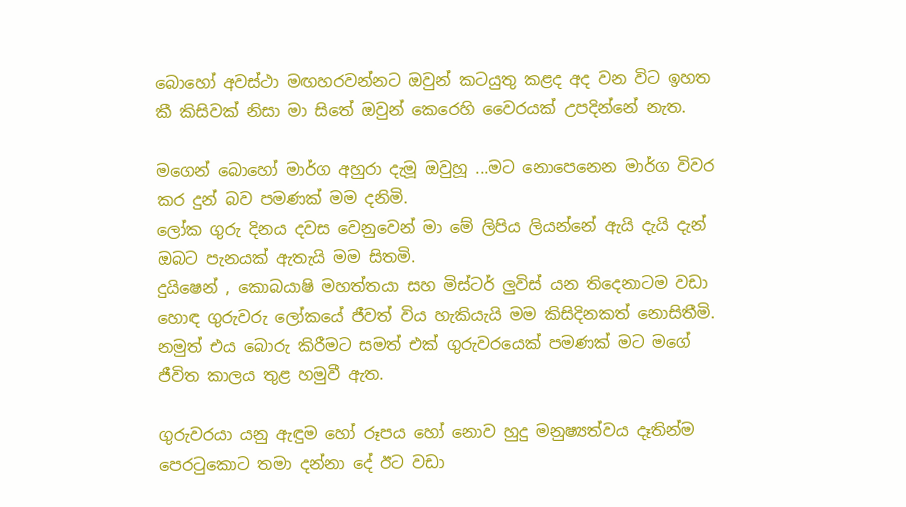බොහෝ අවස්ථා මඟහරවන්නට ඔවුන් කටයුතු කළද අද වන විට ඉහත කී කිසිවක් නිසා මා සිතේ ඔවුන් කෙරෙහි වෛරයක් උපදින්නේ නැත.

මගෙන් බොහෝ මාර්ග අහුරා දැමූ ඔවුහූ ...මට නොපෙනෙන මාර්ග විවර කර දුන් බව පමණක් මම දනිමි.
ලෝක ගුරු දිනය දවස වෙනුවෙන් මා මේ ලිපිය ලියන්නේ ඇයි දැයි දැන් ඔබට පැනයක් ඇතැයි මම සිතමි.
දුයිෂෙන් , කොබයාෂි මහත්තයා සහ මිස්ටර් ලුවිස් යන තිදෙනාටම වඩා හොඳ ගුරුවරු ලෝකයේ ජීවත් විය හැකියැයි මම කිසිදිනකත් නොසිතීමි. නමුත් එය බොරු කිරීමට සමත් එක් ගුරුවරයෙක් පමණක් මට මගේ ජීවිත කාලය තුළ හමුවී ඇත.

ගුරුවරයා යනු ඇඳුම හෝ රූපය හෝ නොව හුදු මනුෂ්‍යත්වය දෑතින්ම පෙරටුකොට තමා දන්නා දේ ඊට වඩා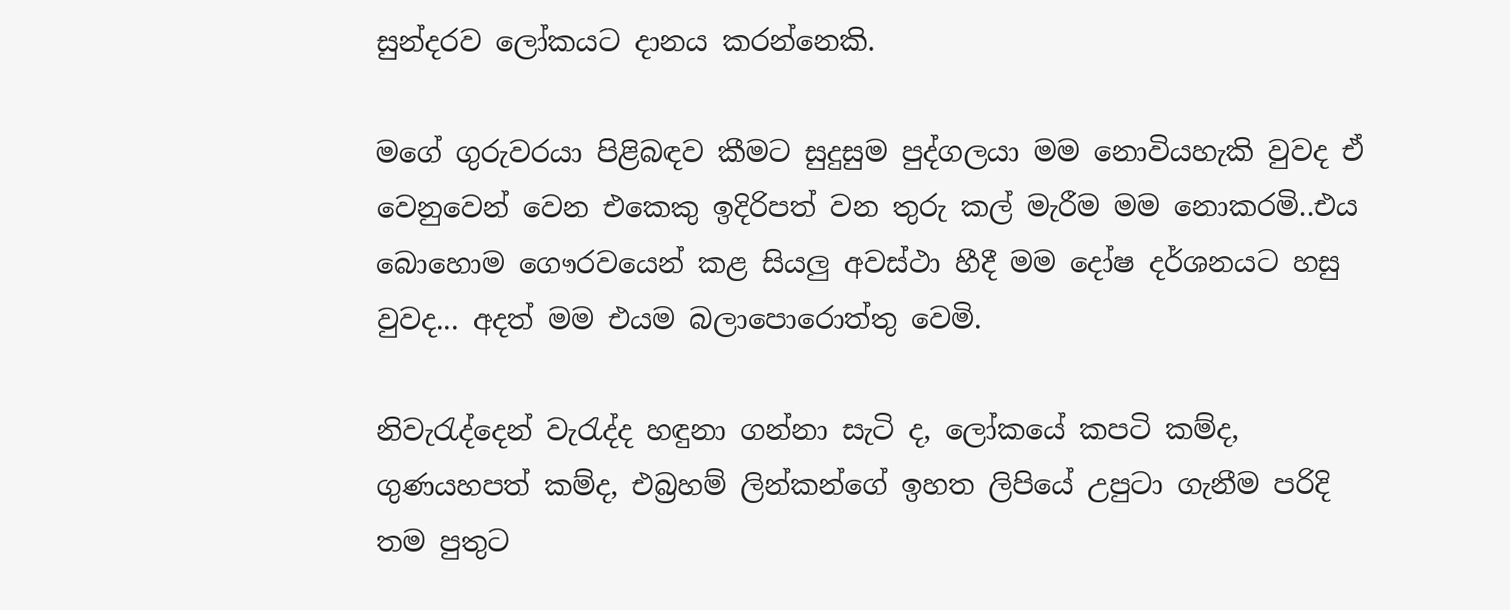සුන්දරව ලෝකයට දානය කරන්නෙකි.

මගේ ගුරුවරයා පිළිබඳව කීමට සුදුසුම පුද්ගලයා මම නොවියහැකි වුවද ඒ වෙනුවෙන් වෙන එකෙකු ඉදිරිපත් වන තුරු කල් මැරීම මම නොකරමි..එය බොහොම ගෞරවයෙන් කළ සියලු අවස්ථා හීදී මම දෝෂ දර්ශනයට හසු වුවද... අදත් මම එයම බලාපොරොත්තු වෙමි.

නිවැරැද්දෙන් වැරැද්ද හඳුනා ගන්නා සැටි ද, ලෝකයේ කපටි කම්ද, ගුණයහපත් කම්ද, එබ්‍රහම් ලින්කන්ගේ ඉහත ලිපියේ උපුටා ගැනීම පරිදි තම පුතුට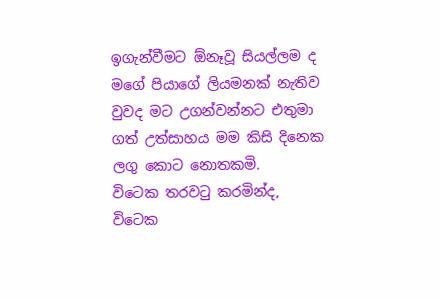ඉගැන්වීමට ඕනෑවූ සියල්ලම ද මගේ පියාගේ ලියමනක් නැතිව වුවද මට උගන්වන්නට එතුමා ගත් උත්සාහය මම කිසි දිනෙක ලගු කොට නොතකමි.
විටෙක තරවටු කරමින්ද, විටෙක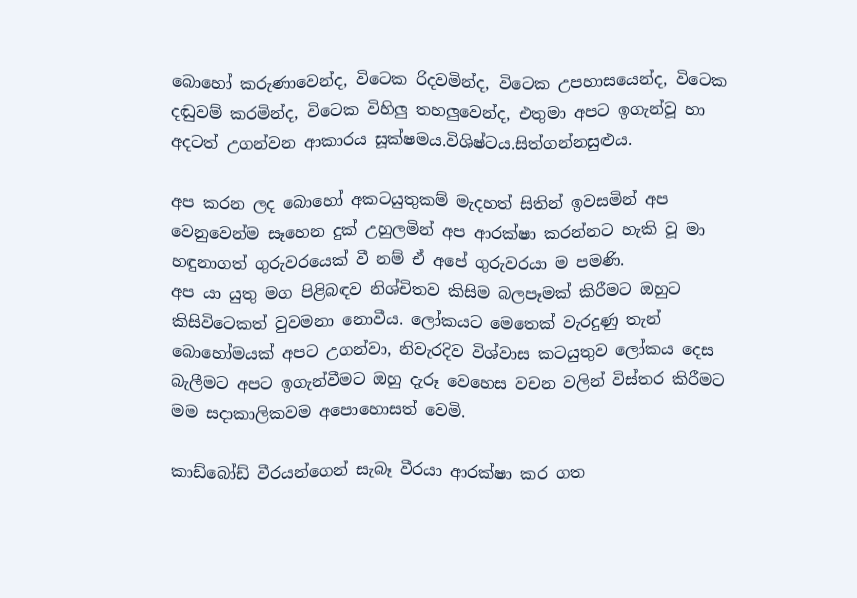බොහෝ කරුණාවෙන්ද, විටෙක රිදවමින්ද, විටෙක උපහාසයෙන්ද, විටෙක දඬුවම් කරමින්ද, විටෙක විහිලු තහලුවෙන්ද, එතුමා අපට ඉගැන්වූ හා අදටත් උගන්වන ආකාරය සූක්ෂමය.විශිෂ්ටය.සිත්ගන්නසුළුය.

අප කරන ලද බොහෝ අකටයුතුකම් මැදහත් සිතින් ඉවසමින් අප වෙනුවෙන්ම සෑහෙන දුක් උහුලමින් අප ආරක්ෂා කරන්නට හැකි වූ මා හඳුනාගත් ගුරුවරයෙක් වී නම් ඒ අපේ ගුරුවරයා ම පමණි.
අප යා යුතු මග පිළිබඳව නිශ්චිතව කිසිම බලපෑමක් කිරීමට ඔහුට කිසිවිටෙකත් වුවමනා නොවීය. ලෝකයට මෙතෙක් වැරදුණු තැන් බොහෝමයක් අපට උගන්වා, නිවැරදිව විශ්වාස කටයුතුව ලෝකය දෙස බැලීමට අපට ඉගැන්වීමට ඔහු දැරූ වෙහෙස වචන වලින් විස්තර කිරීමට මම සදාකාලිකවම අපොහොසත් වෙමි.

කාඩ්බෝඩ් වීරයන්ගෙන් සැබෑ වීරයා ආරක්ෂා කර ගත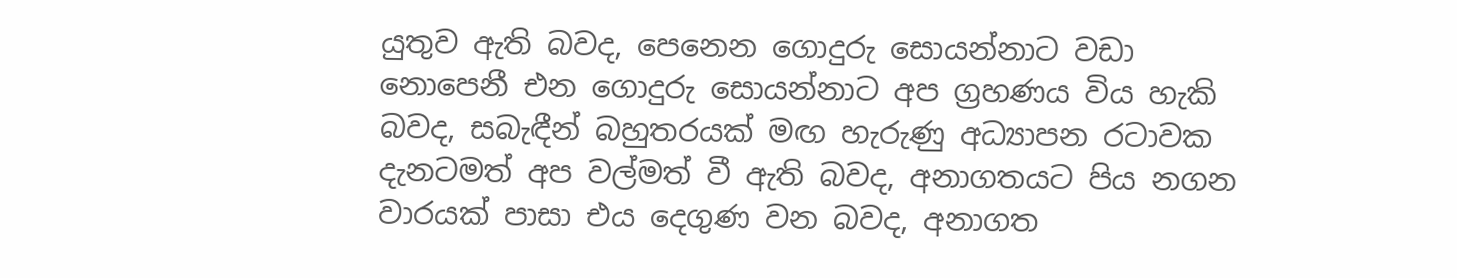යුතුව ඇති බවද, පෙනෙන ගොදුරු සොයන්නාට වඩා නොපෙනී එන ගොදුරු සොයන්නාට අප ග්‍රහණය විය හැකි බවද, සබැඳීන් බහුතරයක් මඟ හැරුණු අධ්‍යාපන රටාවක දැනටමත් අප වල්මත් වී ඇති බවද, අනාගතයට පිය නගන වාරයක් පාසා එය දෙගුණ වන බවද, අනාගත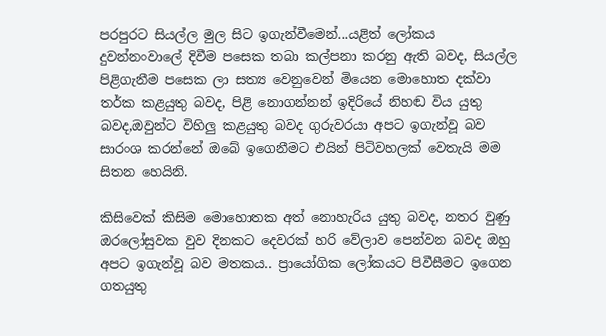පරපුරට සියල්ල මුල සිට ඉගැන්වීමෙන්...යළිත් ලෝකය දුවන්නංවාලේ දිවීම පසෙක තබා කල්පනා කරනු ඇති බවද, සියල්ල පිළිගැනීම පසෙක ලා සත්‍ය වෙනුවෙන් මියෙන මොහොත දක්වා තර්ක කළයුතු බවද, පිළි නොගන්නන් ඉදිරියේ නිහඬ විය යුතු බවද,ඔවුන්ට විහිලු කළයුතු බවද ගුරුවරයා අපට ඉගැන්වූ බව සාරංශ කරන්නේ ඔබේ ඉගෙනීමට එයින් පිටිවහලක් වෙතැයි මම සිතන හෙයිනි.

කිසිවෙක් කිසිම මොහොතක අත් නොහැරිය යුතු බවද, නතර වුණු ඔරලෝසුවක වුව දිනකට දෙවරක් හරි වේලාව පෙන්වන බවද ඔහු අපට ඉගැන්වූ බව මතකය.. ප්‍රායෝගික ලෝකයට පිවීසීමට ඉගෙන ගතයුතු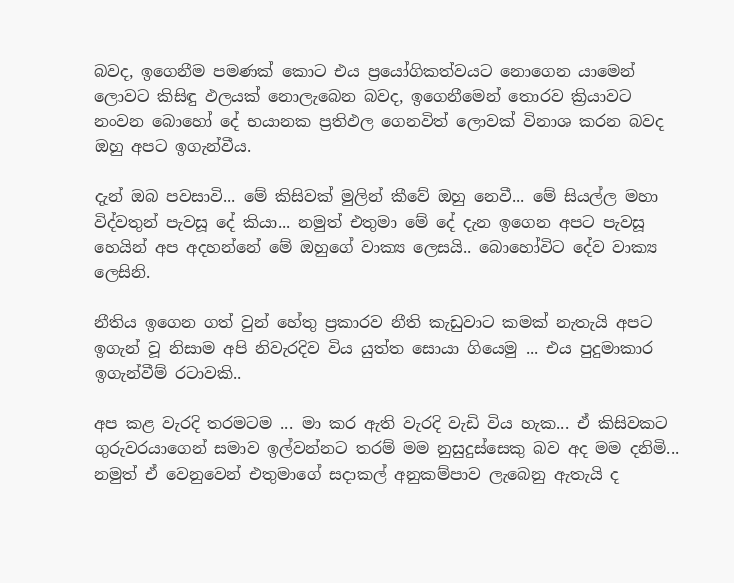බවද, ඉගෙනීම පමණක් කොට එය ප්‍රයෝගිකත්වයට නොගෙන යාමෙන් ලොවට කිසිඳු ඵලයක් නොලැබෙන බවද, ඉගෙනීමෙන් තොරව ක්‍රියාවට නංවන බොහෝ දේ භයානක ප්‍රතිඵල ගෙනවිත් ලොවක් විනාශ කරන බවද ඔහු අපට ඉගැන්වීය.

දැන් ඔබ පවසාවි... මේ කිසිවක් මුලින් කීවේ ඔහු නෙවී... මේ සියල්ල මහා විද්වතුන් පැවසූ දේ කියා... නමුත් එතුමා මේ දේ දැන ඉගෙන අපට පැවසූ හෙයින් අප අදහන්නේ මේ ඔහුගේ වාක්‍ය ලෙසයි.. බොහෝවිට දේව වාක්‍ය ලෙසිනි.

නීතිය ඉගෙන ගත් වුන් හේතු ප්‍රකාරව නීති කැඩුවාට කමක් නැතැයි අපට ඉගැන් වූ නිසාම අපි නිවැරදිව විය යුත්ත සොයා ගියෙමු ... එය පුදුමාකාර ඉගැන්වීම් රටාවකි..

අප කළ‍ වැරදි තරමටම ... මා කර ඇති වැරදි වැඩි විය හැක... ඒ කිසිවකට ගුරුවරයාගෙන් සමාව ඉල්වන්නට තරම් මම නුසුදුස්සෙකු බව අද මම දනිමි... නමුත් ඒ වෙනුවෙන් එතුමාගේ සදාකල් අනුකම්පාව ලැබෙනු ඇතැයි ද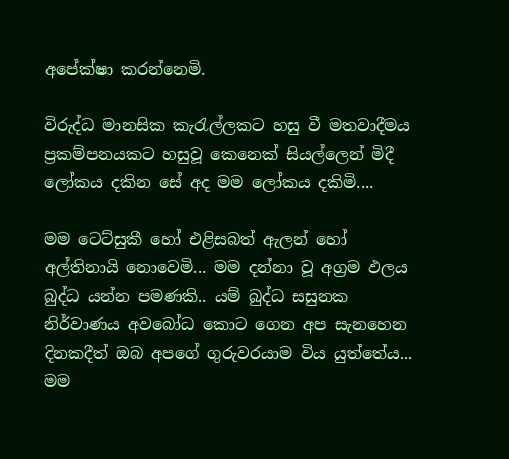අපේක්ෂා කරන්නෙමි.

විරුද්ධ මානසික කැරැල්ලකට හසු වී මතවාදීමය ප්‍රකම්පනයකට හසුවූ කෙනෙක් සියල්ලෙන් මිදී ලෝකය දකින සේ අද මම ලෝකය දකිමි....

මම ටෙට්සුකී හෝ එළිසබත් ඇලන් හෝ අල්තිනායි නොවෙමි... මම දන්නා වූ අග්‍රම ඵලය බුද්ධ යන්න පමණකි.. යම් බුද්ධ සසුනක නිර්වාණය අවබෝධ කොට ගෙන අප සැනහෙන දිනකදීත් ඔබ අපගේ ගුරුවරයාම විය යුත්තේය... මම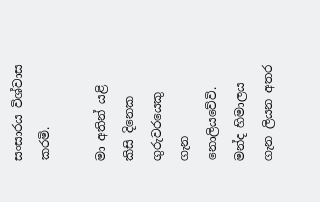සංසාරය විශ්වාස කරමි.

මා අතින් යළි කිසි දිනෙක ගුරුවරයෙකු ගැන නොලියවේවි. මන්ද හිමාලය ගැන ලියන අතර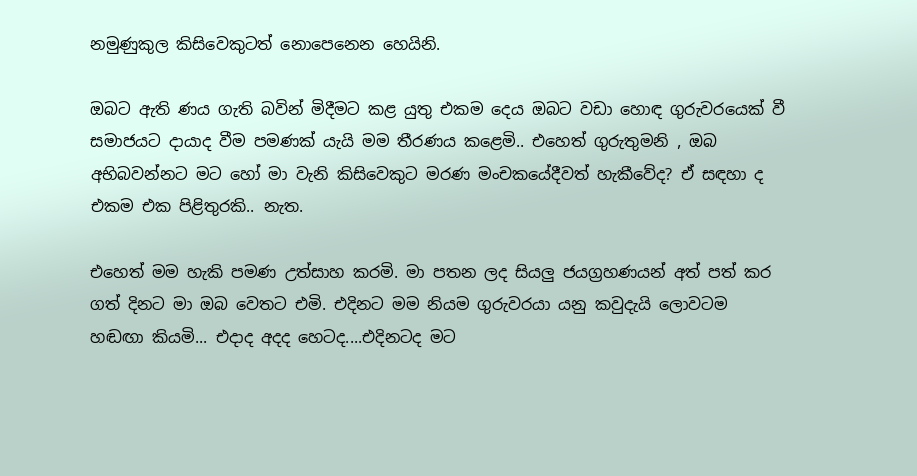නමුණුකුල කිසිවෙකුටත් නොපෙනෙන හෙයිනි.

ඔබට ඇති ණය ගැති බවින් මිදීමට කළ යුතු එකම දෙය ඔබට වඩා හොඳ ගුරුවරයෙක් වී සමාජයට දායාද වීම පමණක් යැයි මම තීරණය කළෙමි.. එහෙත් ගුරුතුමනි , ඔබ අභිබවන්නට මට හෝ මා වැනි කිසිවෙකුට මරණ මංචකයේදීවත් හැකීවේද? ඒ සඳහා ද එකම එක පිළිතුරකි.. නැත.

එහෙත් මම හැකි පමණ උත්සාහ කරමි. මා පතන ලද සියලු ජයග්‍රහණයන් අත් පත් කර ගත් දිනට මා ඔබ වෙතට එමි. එදිනට මම නියම ගුරුවරයා යනු කවුදැයි ලොවටම හඬඟා කියමි... එදාද අදද හෙටද....එදිනටද මට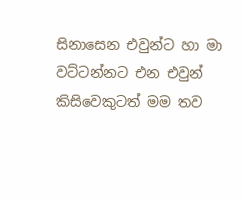සිනාසෙන එවුන්ට හා මා වට්ටන්නට එන එවුන් කිසිවෙකුටත් මම තව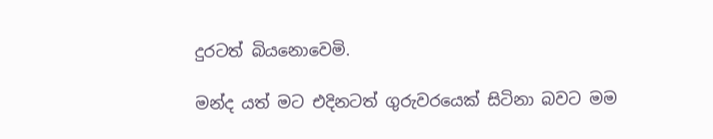දුරටත් බියනොවෙමි.

මන්ද යත් මට එදිනටත් ගුරුවරයෙක් සිටිනා බවට මම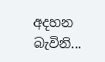අදහන බැවිනි...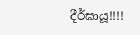දීර්ඝායූ!!!!